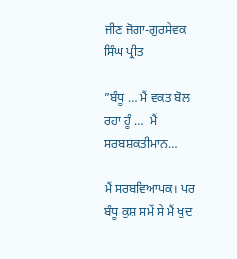ਜੀਣ ਜੋਗਾ-ਗੁਰਸੇਵਕ ਸਿੰਘ ਪ੍ਰੀਤ

”ਬੰਧੂ … ਮੈਂ ਵਕਤ ਬੋਲ ਰਹਾ ਹੂੰ …  ਮੈਂ ਸਰਬਸ਼ਕਤੀਮਾਨ…

ਮੈਂ ਸਰਬਵਿਆਪਕ। ਪਰ ਬੰਧੂ ਕੁਸ਼ ਸਮੇਂ ਸੇ ਮੈਂ ਖੁਦ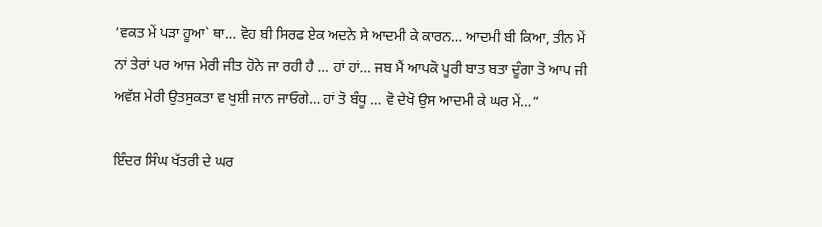‘ਵਕਤ ਮੇਂ ਪੜਾ ਹੂਆ` ਥਾ… ਵੋਹ ਬੀ ਸਿਰਫ ਏਕ ਅਦਨੇ ਸੇ ਆਦਮੀ ਕੇ ਕਾਰਨ… ਆਦਮੀ ਬੀ ਕਿਆ, ਤੀਨ ਮੇਂ ਨਾਂ ਤੇਰਾਂ ਪਰ ਆਜ ਮੇਰੀ ਜੀਤ ਹੋਨੇ ਜਾ ਰਹੀ ਹੈ … ਹਾਂ ਹਾਂ… ਜਬ ਮੈਂ ਆਪਕੋ ਪੂਰੀ ਬਾਤ ਬਤਾ ਦੂੰਗਾ ਤੋ ਆਪ ਜੀ ਅਵੱਸ਼ ਮੇਰੀ ਉਤਸੁਕਤਾ ਵ ਖੁਸ਼ੀ ਜਾਨ ਜਾਓਗੇ… ਹਾਂ ਤੋ ਬੰਧੂ … ਵੋ ਦੇਖੋ ਉਸ ਆਦਮੀ ਕੇ ਘਰ ਮੇਂ…“

ਇੰਦਰ ਸਿੰਘ ਖੱਤਰੀ ਦੇ ਘਰ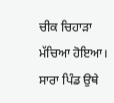ਚੀਕ ਚਿਹਾੜਾ ਮੱਚਿਆ ਹੋਇਆ। ਸਾਰਾ ਪਿੰਡ ਉਥੇ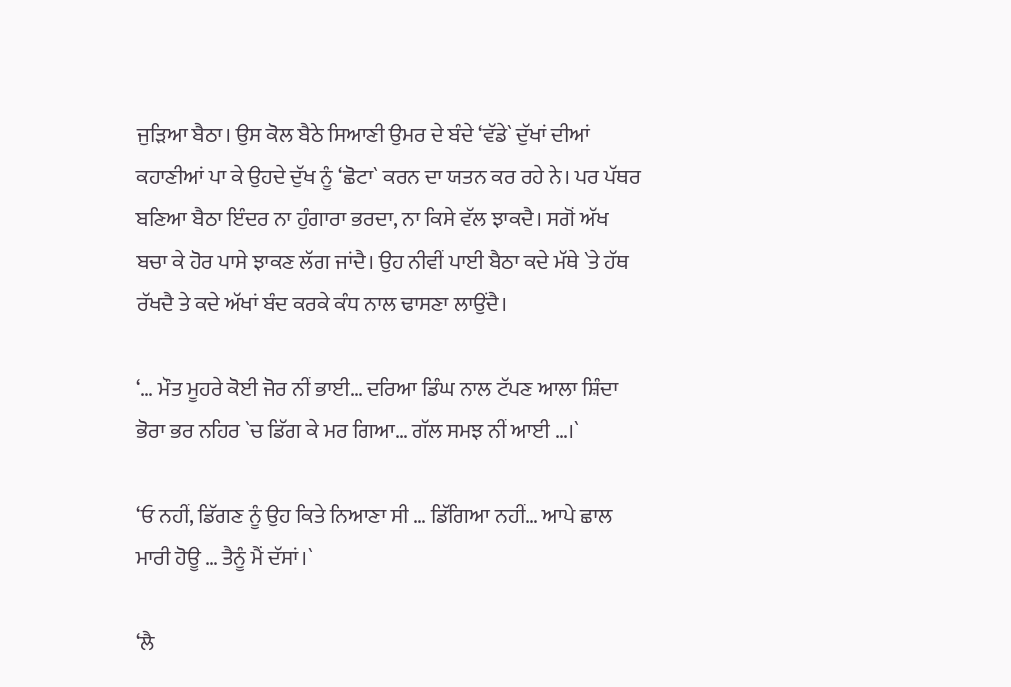ਜੁੜਿਆ ਬੈਠਾ। ਉਸ ਕੋਲ ਬੈਠੇ ਸਿਆਣੀ ਉਮਰ ਦੇ ਬੰਦੇ ‘ਵੱਡੇ` ਦੁੱਖਾਂ ਦੀਆਂ ਕਹਾਣੀਆਂ ਪਾ ਕੇ ਉਹਦੇ ਦੁੱਖ ਨੂੰ ‘ਛੋਟਾ` ਕਰਨ ਦਾ ਯਤਨ ਕਰ ਰਹੇ ਨੇ। ਪਰ ਪੱਥਰ ਬਣਿਆ ਬੈਠਾ ਇੰਦਰ ਨਾ ਹੁੰਗਾਰਾ ਭਰਦਾ, ਨਾ ਕਿਸੇ ਵੱਲ ਝਾਕਦੈ। ਸਗੋਂ ਅੱਖ ਬਚਾ ਕੇ ਹੋਰ ਪਾਸੇ ਝਾਕਣ ਲੱਗ ਜਾਂਦੈ। ਉਹ ਨੀਵੀਂ ਪਾਈ ਬੈਠਾ ਕਦੇ ਮੱਥੇ `ਤੇ ਹੱਥ ਰੱਖਦੈ ਤੇ ਕਦੇ ਅੱਖਾਂ ਬੰਦ ਕਰਕੇ ਕੰਧ ਨਾਲ ਢਾਸਣਾ ਲਾਉਂਦੈ।

‘… ਮੌਤ ਮੂਹਰੇ ਕੋਈ ਜੋਰ ਨੀਂ ਭਾਈ… ਦਰਿਆ ਡਿੰਘ ਨਾਲ ਟੱਪਣ ਆਲਾ ਸ਼ਿੰਦਾ ਭੋਰਾ ਭਰ ਨਹਿਰ `ਚ ਡਿੱਗ ਕੇ ਮਰ ਗਿਆ… ਗੱਲ ਸਮਝ ਨੀਂ ਆਈ …।`

‘ਓ ਨਹੀਂ, ਡਿੱਗਣ ਨੂੰ ਉਹ ਕਿਤੇ ਨਿਆਣਾ ਸੀ … ਡਿੱਗਿਆ ਨਹੀਂ… ਆਪੇ ਛਾਲ ਮਾਰੀ ਹੋਊ … ਤੈਨੂੰ ਮੈਂ ਦੱਸਾਂ।`

‘ਲੈ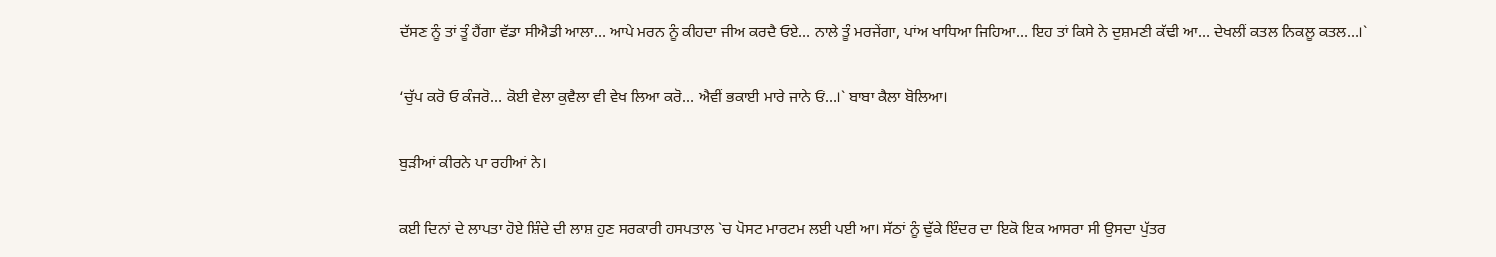ਦੱਸਣ ਨੂੰ ਤਾਂ ਤੂੰ ਹੈਂਗਾ ਵੱਡਾ ਸੀਐਡੀ ਆਲਾ… ਆਪੇ ਮਰਨ ਨੂੰ ਕੀਹਦਾ ਜੀਅ ਕਰਦੈ ਓਏ… ਨਾਲੇ ਤੂੰ ਮਰਜੇਂਗਾ, ਪਾਂਅ ਖਾਧਿਆ ਜਿਹਿਆ… ਇਹ ਤਾਂ ਕਿਸੇ ਨੇ ਦੁਸ਼ਮਣੀ ਕੱਢੀ ਆ… ਦੇਖਲੀਂ ਕਤਲ ਨਿਕਲੂ ਕਤਲ…।`

‘ਚੁੱਪ ਕਰੋ ਓ ਕੰਜਰੋ… ਕੋਈ ਵੇਲਾ ਕੁਵੈਲਾ ਵੀ ਵੇਖ ਲਿਆ ਕਰੋ… ਐਵੀਂ ਭਕਾਈ ਮਾਰੇ ਜਾਨੇ ਓਂ…।` ਬਾਬਾ ਕੈਲਾ ਬੋਲਿਆ।

ਬੁੜੀਆਂ ਕੀਰਨੇ ਪਾ ਰਹੀਆਂ ਨੇ।

ਕਈ ਦਿਨਾਂ ਦੇ ਲਾਪਤਾ ਹੋਏ ਸ਼ਿੰਦੇ ਦੀ ਲਾਸ਼ ਹੁਣ ਸਰਕਾਰੀ ਹਸਪਤਾਲ `ਚ ਪੋਸਟ ਮਾਰਟਮ ਲਈ ਪਈ ਆ। ਸੱਠਾਂ ਨੂੰ ਢੁੱਕੇ ਇੰਦਰ ਦਾ ਇਕੋ ਇਕ ਆਸਰਾ ਸੀ ਉਸਦਾ ਪੁੱਤਰ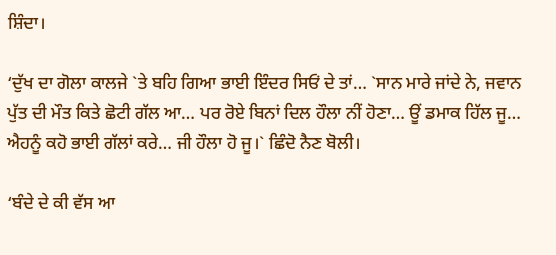ਸ਼ਿੰਦਾ।

‘ਦੁੱਖ ਦਾ ਗੋਲਾ ਕਾਲਜੇ `ਤੇ ਬਹਿ ਗਿਆ ਭਾਈ ਇੰਦਰ ਸਿਓਂ ਦੇ ਤਾਂ… `ਸਾਨ ਮਾਰੇ ਜਾਂਦੇ ਨੇ, ਜਵਾਨ ਪੁੱਤ ਦੀ ਮੌਤ ਕਿਤੇ ਛੋਟੀ ਗੱਲ ਆ… ਪਰ ਰੋਏ ਬਿਨਾਂ ਦਿਲ ਹੌਲਾ ਨੀਂ ਹੋਣਾ… ਊਂ ਡਮਾਕ ਹਿੱਲ ਜੂ… ਐਹਨੂੰ ਕਹੋ ਭਾਈ ਗੱਲਾਂ ਕਰੇ… ਜੀ ਹੌਲਾ ਹੋ ਜੂ।` ਛਿੰਦੋ ਨੈਣ ਬੋਲੀ।

‘ਬੰਦੇ ਦੇ ਕੀ ਵੱਸ ਆ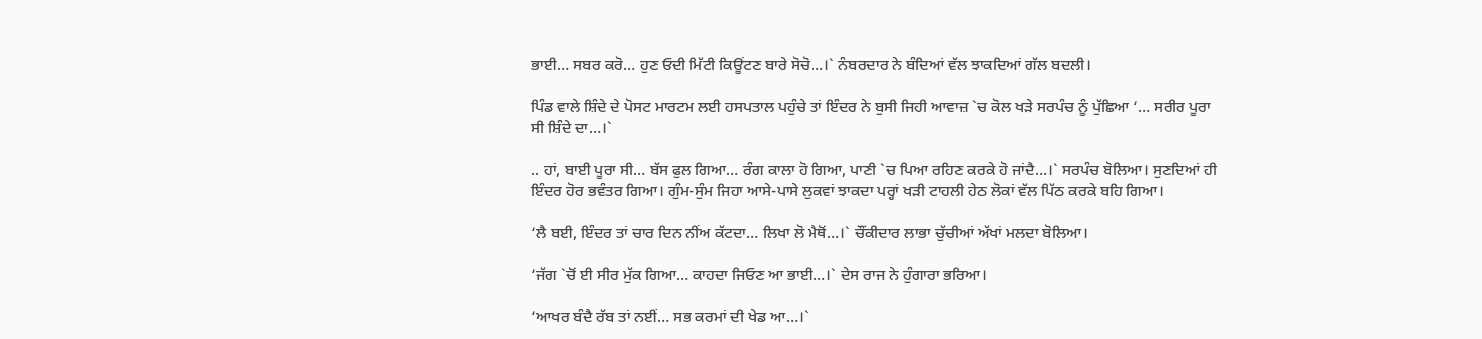ਭਾਈ… ਸਬਰ ਕਰੋ… ਹੁਣ ਓਦੀ ਮਿੱਟੀ ਕਿਊਂਟਣ ਬਾਰੇ ਸੋਚੋ…।` ਨੰਬਰਦਾਰ ਨੇ ਬੰਦਿਆਂ ਵੱਲ ਝਾਕਦਿਆਂ ਗੱਲ ਬਦਲੀ।

ਪਿੰਡ ਵਾਲੇ ਸ਼ਿੰਦੇ ਦੇ ਪੋਸਟ ਮਾਰਟਮ ਲਈ ਹਸਪਤਾਲ ਪਹੁੰਚੇ ਤਾਂ ਇੰਦਰ ਨੇ ਬੁਸੀ ਜਿਹੀ ਆਵਾਜ਼ `ਚ ਕੋਲ ਖੜੇ ਸਰਪੰਚ ਨੂੰ ਪੁੱਛਿਆ ‘… ਸਰੀਰ ਪੂਰਾ ਸੀ ਸ਼ਿੰਦੇ ਦਾ…।`

.. ਹਾਂ, ਬਾਈ ਪੂਰਾ ਸੀ… ਬੱਸ ਫੁਲ ਗਿਆ… ਰੰਗ ਕਾਲਾ ਹੋ ਗਿਆ, ਪਾਣੀ `ਚ ਪਿਆ ਰਹਿਣ ਕਰਕੇ ਹੋ ਜਾਂਦੈ…।` ਸਰਪੰਚ ਬੋਲਿਆ। ਸੁਣਦਿਆਂ ਹੀ ਇੰਦਰ ਹੋਰ ਭਵੰਤਰ ਗਿਆ। ਗੁੰਮ-ਸੁੰਮ ਜਿਹਾ ਆਸੇ-ਪਾਸੇ ਲੁਕਵਾਂ ਝਾਕਦਾ ਪਰ੍ਹਾਂ ਖੜੀ ਟਾਹਲੀ ਹੇਠ ਲੋਕਾਂ ਵੱਲ ਪਿੱਠ ਕਰਕੇ ਬਹਿ ਗਿਆ।

‘ਲੈ ਬਈ, ਇੰਦਰ ਤਾਂ ਚਾਰ ਦਿਨ ਨੀਂਅ ਕੱਟਦਾ… ਲਿਖਾ ਲੋ ਮੈਥੋਂ…।` ਚੌਂਕੀਦਾਰ ਲਾਭਾ ਚੁੱਚੀਆਂ ਅੱਖਾਂ ਮਲਦਾ ਬੋਲਿਆ।

‘ਜੱਗ `ਚੋਂ ਈ ਸੀਰ ਮੁੱਕ ਗਿਆ… ਕਾਹਦਾ ਜਿਓਣ ਆ ਭਾਈ…।` ਦੇਸ ਰਾਜ ਨੇ ਹੁੰਗਾਰਾ ਭਰਿਆ।

‘ਆਖਰ ਬੰਦੈ ਰੱਬ ਤਾਂ ਨਈਂ… ਸਭ ਕਰਮਾਂ ਦੀ ਖੇਡ ਆ…।`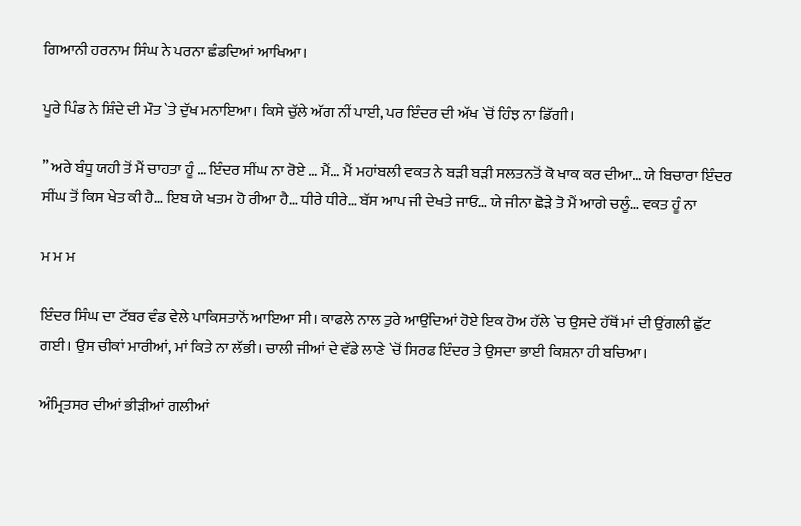ਗਿਆਨੀ ਹਰਨਾਮ ਸਿੰਘ ਨੇ ਪਰਨਾ ਛੰਡਦਿਆਂ ਆਖਿਆ।

ਪੂਰੇ ਪਿੰਡ ਨੇ ਸ਼ਿੰਦੇ ਦੀ ਮੌਤ `ਤੇ ਦੁੱਖ ਮਨਾਇਆ। ਕਿਸੇ ਚੁੱਲੇ ਅੱਗ ਨੀਂ ਪਾਈ, ਪਰ ਇੰਦਰ ਦੀ ਅੱਖ `ਚੋਂ ਹਿੰਝ ਨਾ ਡਿੱਗੀ।

” ਅਰੇ ਬੰਧੂ ਯਹੀ ਤੋਂ ਮੈਂ ਚਾਹਤਾ ਹੂੰ … ਇੰਦਰ ਸੀਂਘ ਨਾ ਰੋਏ … ਮੈਂ… ਮੈਂ ਮਹਾਂਬਲੀ ਵਕਤ ਨੇ ਬੜੀ ਬੜੀ ਸਲਤਨਤੋਂ ਕੋ ਖਾਕ ਕਰ ਦੀਆ… ਯੇ ਬਿਚਾਰਾ ਇੰਦਰ ਸੀਂਘ ਤੋਂ ਕਿਸ ਖੇਤ ਕੀ ਹੈ… ਇਬ ਯੇ ਖਤਮ ਹੋ ਰੀਆ ਹੈ… ਧੀਰੇ ਧੀਰੇ… ਬੱਸ ਆਪ ਜੀ ਦੇਖਤੇ ਜਾਓ… ਯੇ ਜੀਨਾ ਛੋੜੇ ਤੋ ਮੈਂ ਆਗੇ ਚਲੂੰ… ਵਕਤ ਹੂੰ ਨਾ

ਮ ਮ ਮ

ਇੰਦਰ ਸਿੰਘ ਦਾ ਟੱਬਰ ਵੰਡ ਵੇਲੇ ਪਾਕਿਸਤਾਨੋਂ ਆਇਆ ਸੀ। ਕਾਫਲੇ ਨਾਲ ਤੁਰੇ ਆਉਂਦਿਆਂ ਹੋਏ ਇਕ ਹੋਅ ਹੱਲੇ `ਚ ਉਸਦੇ ਹੱਥੋਂ ਮਾਂ ਦੀ ਉਂਗਲੀ ਛੁੱਟ ਗਈ। ਉਸ ਚੀਕਾਂ ਮਾਰੀਆਂ, ਮਾਂ ਕਿਤੇ ਨਾ ਲੱਭੀ। ਚਾਲੀ ਜੀਆਂ ਦੇ ਵੱਡੇ ਲਾਣੇ `ਚੋਂ ਸਿਰਫ ਇੰਦਰ ਤੇ ਉਸਦਾ ਭਾਈ ਕਿਸ਼ਨਾ ਹੀ ਬਚਿਆ।

ਅੰਮ੍ਰਿਤਸਰ ਦੀਆਂ ਭੀੜੀਆਂ ਗਲੀਆਂ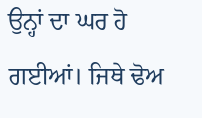ਉਨ੍ਹਾਂ ਦਾ ਘਰ ਹੋ ਗਈਆਂ। ਜਿਥੇ ਢੋਅ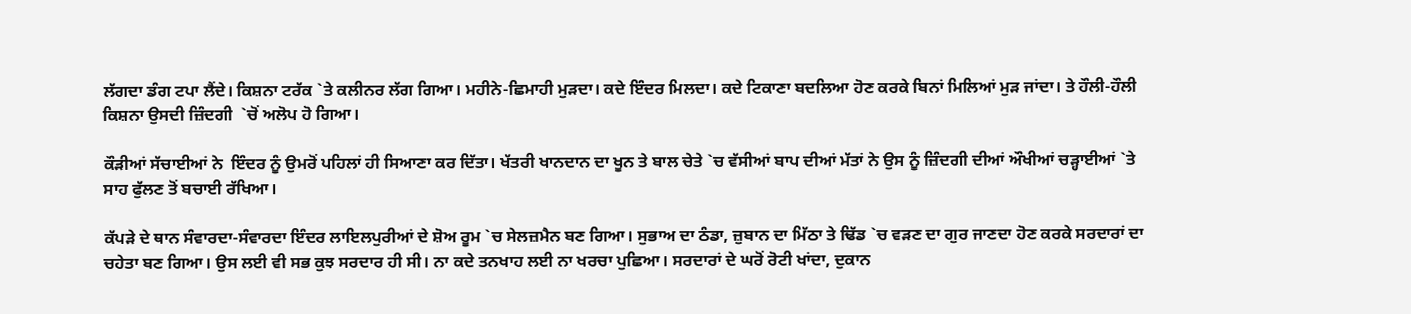ਲੱਗਦਾ ਡੰਗ ਟਪਾ ਲੈਂਦੇ। ਕਿਸ਼ਨਾ ਟਰੱਕ `ਤੇ ਕਲੀਨਰ ਲੱਗ ਗਿਆ। ਮਹੀਨੇ-ਛਿਮਾਹੀ ਮੁੜਦਾ। ਕਦੇ ਇੰਦਰ ਮਿਲਦਾ। ਕਦੇ ਟਿਕਾਣਾ ਬਦਲਿਆ ਹੋਣ ਕਰਕੇ ਬਿਨਾਂ ਮਿਲਿਆਂ ਮੁੜ ਜਾਂਦਾ। ਤੇ ਹੌਲੀ-ਹੌਲੀ ਕਿਸ਼ਨਾ ਉਸਦੀ ਜ਼ਿੰਦਗੀ  `ਚੋਂ ਅਲੋਪ ਹੋ ਗਿਆ।

ਕੌੜੀਆਂ ਸੱਚਾਈਆਂ ਨੇ  ਇੰਦਰ ਨੂੰ ਉਮਰੋਂ ਪਹਿਲਾਂ ਹੀ ਸਿਆਣਾ ਕਰ ਦਿੱਤਾ। ਖੱਤਰੀ ਖਾਨਦਾਨ ਦਾ ਖੂਨ ਤੇ ਬਾਲ ਚੇਤੇ `ਚ ਵੱਸੀਆਂ ਬਾਪ ਦੀਆਂ ਮੱਤਾਂ ਨੇ ਉਸ ਨੂੰ ਜ਼ਿੰਦਗੀ ਦੀਆਂ ਔਖੀਆਂ ਚੜ੍ਹਾਈਆਂ `ਤੇ ਸਾਹ ਫੁੱਲਣ ਤੋਂ ਬਚਾਈ ਰੱਖਿਆ।

ਕੱਪੜੇ ਦੇ ਥਾਨ ਸੰਵਾਰਦਾ-ਸੰਵਾਰਦਾ ਇੰਦਰ ਲਾਇਲਪੁਰੀਆਂ ਦੇ ਸ਼ੋਅ ਰੂਮ `ਚ ਸੇਲਜ਼ਮੈਨ ਬਣ ਗਿਆ। ਸੁਭਾਅ ਦਾ ਠੰਡਾ, ਜ਼ੁਬਾਨ ਦਾ ਮਿੱਠਾ ਤੇ ਢਿੱਡ `ਚ ਵੜਣ ਦਾ ਗੁਰ ਜਾਣਦਾ ਹੋਣ ਕਰਕੇ ਸਰਦਾਰਾਂ ਦਾ ਚਹੇਤਾ ਬਣ ਗਿਆ। ਉਸ ਲਈ ਵੀ ਸਭ ਕੁਝ ਸਰਦਾਰ ਹੀ ਸੀ। ਨਾ ਕਦੇ ਤਨਖਾਹ ਲਈ ਨਾ ਖਰਚਾ ਪੁਛਿਆ। ਸਰਦਾਰਾਂ ਦੇ ਘਰੋਂ ਰੋਟੀ ਖਾਂਦਾ, ਦੁਕਾਨ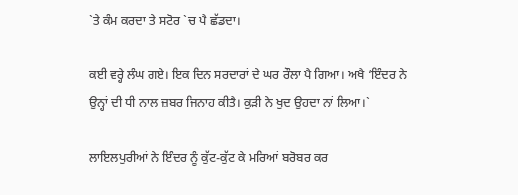`ਤੇ ਕੰਮ ਕਰਦਾ ਤੇ ਸਟੋਰ `ਚ ਪੈ ਛੱਡਦਾ।

ਕਈ ਵਰ੍ਹੇ ਲੰਘ ਗਏ। ਇਕ ਦਿਨ ਸਰਦਾਰਾਂ ਦੇ ਘਰ ਰੌਲਾ ਪੈ ਗਿਆ। ਅਖੈ ‘ਇੰਦਰ ਨੇ ਉਨ੍ਹਾਂ ਦੀ ਧੀ ਨਾਲ ਜ਼ਬਰ ਜਿਨਾਹ ਕੀਤੈ। ਕੁੜੀ ਨੇ ਖੁਦ ਉਹਦਾ ਨਾਂ ਲਿਆ।`

ਲਾਇਲਪੁਰੀਆਂ ਨੇ ਇੰਦਰ ਨੂੰ ਕੁੱਟ-ਕੁੱਟ ਕੇ ਮਰਿਆਂ ਬਰੋਬਰ ਕਰ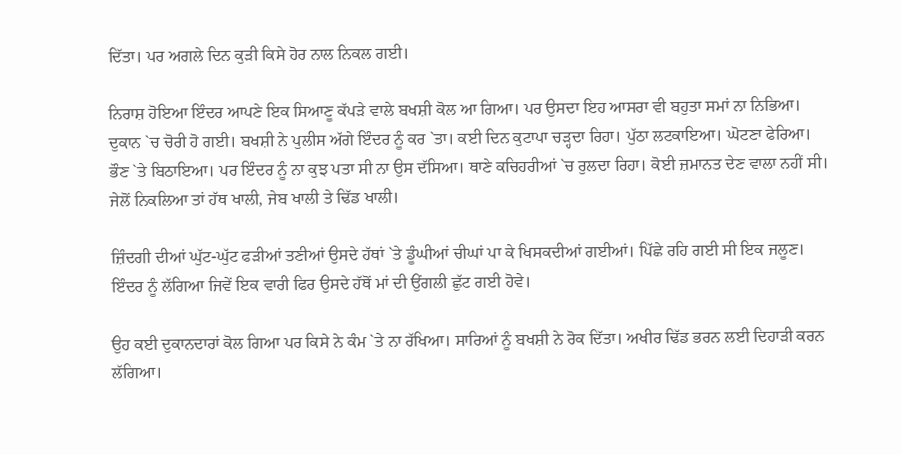ਦਿੱਤਾ। ਪਰ ਅਗਲੇ ਦਿਨ ਕੁੜੀ ਕਿਸੇ ਹੋਰ ਨਾਲ ਨਿਕਲ ਗਈ।

ਨਿਰਾਸ਼ ਹੋਇਆ ਇੰਦਰ ਆਪਣੇ ਇਕ ਸਿਆਣੂ ਕੱਪੜੇ ਵਾਲੇ ਬਖਸ਼ੀ ਕੋਲ ਆ ਗਿਆ। ਪਰ ਉਸਦਾ ਇਹ ਆਸਰਾ ਵੀ ਬਹੁਤਾ ਸਮਾਂ ਨਾ ਨਿਭਿਆ। ਦੁਕਾਨ `ਚ ਚੋਰੀ ਹੋ ਗਈ। ਬਖਸ਼ੀ ਨੇ ਪੁਲੀਸ ਅੱਗੇ ਇੰਦਰ ਨੂੰ ਕਰ `ਤਾ। ਕਈ ਦਿਨ ਕੁਟਾਪਾ ਚੜ੍ਹਦਾ ਰਿਹਾ। ਪੁੱਠਾ ਲਟਕਾਇਆ। ਘੋਟਣਾ ਫੇਰਿਆ।  ਭੌਣ `ਤੇ ਬਿਠਾਇਆ। ਪਰ ਇੰਦਰ ਨੂੰ ਨਾ ਕੁਝ ਪਤਾ ਸੀ ਨਾ ਉਸ ਦੱਸਿਆ। ਥਾਣੇ ਕਚਿਹਰੀਆਂ `ਚ ਰੁਲਦਾ ਰਿਹਾ। ਕੋਈ ਜ਼ਮਾਨਤ ਦੇਣ ਵਾਲਾ ਨਹੀਂ ਸੀ। ਜੇਲੋਂ ਨਿਕਲਿਆ ਤਾਂ ਹੱਥ ਖਾਲੀ, ਜੇਬ ਖਾਲੀ ਤੇ ਢਿੱਡ ਖਾਲੀ।

ਜ਼ਿੰਦਗੀ ਦੀਆਂ ਘੁੱਟ-ਘੁੱਟ ਫੜੀਆਂ ਤਣੀਆਂ ਉਸਦੇ ਹੱਥਾਂ `ਤੇ ਡੂੰਘੀਆਂ ਚੀਘਾਂ ਪਾ ਕੇ ਖਿਸਕਦੀਆਂ ਗਈਆਂ। ਪਿੱਛੇ ਰਹਿ ਗਈ ਸੀ ਇਕ ਜਲੂਣ। ਇੰਦਰ ਨੂੰ ਲੱਗਿਆ ਜਿਵੇਂ ਇਕ ਵਾਰੀ ਫਿਰ ਉਸਦੇ ਹੱਥੋਂ ਮਾਂ ਦੀ ਉਂਗਲੀ ਛੁੱਟ ਗਈ ਹੋਵੇ।

ਉਹ ਕਈ ਦੁਕਾਨਦਾਰਾਂ ਕੋਲ ਗਿਆ ਪਰ ਕਿਸੇ ਨੇ ਕੰਮ `ਤੇ ਨਾ ਰੱਖਿਆ। ਸਾਰਿਆਂ ਨੂੰ ਬਖਸ਼ੀ ਨੇ ਰੋਕ ਦਿੱਤਾ। ਅਖੀਰ ਢਿੱਡ ਭਰਨ ਲਈ ਦਿਹਾੜੀ ਕਰਨ ਲੱਗਿਆ।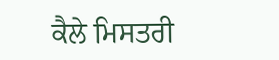ਕੈਲੇ ਮਿਸਤਰੀ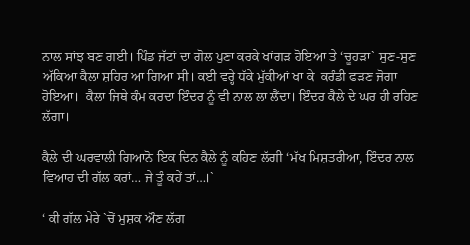ਨਾਲ ਸਾਂਝ ਬਣ ਗਈ। ਪਿੰਡ ਜੱਟਾਂ ਦਾ ਗੋਲ ਪੁਣਾ ਕਰਕੇ ਖਾਂਗੜ ਹੋਇਆ ਤੇ ‘ਚੂਹੜਾ` ਸੁਣ-ਸੁਣ ਅੱਕਿਆ ਕੈਲਾ ਸ਼ਹਿਰ ਆ ਗਿਆ ਸੀ। ਕਈ ਵਰ੍ਹੇ ਧੱਕੇ ਮੁੱਕੀਆਂ ਖਾ ਕੇ  ਕਰੰਡੀ ਫੜਣ ਜੋਗਾ ਹੋਇਆ।  ਕੈਲਾ ਜਿਥੇ ਕੰਮ ਕਰਦਾ ਇੰਦਰ ਨੂੰ ਵੀ ਨਾਲ ਲਾ ਲੈਂਦਾ। ਇੰਦਰ ਕੈਲੇ ਦੇ ਘਰ ਹੀ ਰਹਿਣ ਲੱਗਾ।

ਕੈਲੇ ਦੀ ਘਰਵਾਲੀ ਗਿਆਨੋ ਇਕ ਦਿਨ ਕੈਲੇ ਨੂੰ ਕਹਿਣ ਲੱਗੀ ‘ਮੱਖ ਮਿਸ਼ਤਰੀਆ, ਇੰਦਰ ਨਾਲ ਵਿਆਹ ਦੀ ਗੱਲ ਕਰਾਂ… ਜੇ ਤੂੰ ਕਹੇਂ ਤਾਂ…।`

‘ ਕੀ ਗੱਲ ਮੇਰੇ `ਚੋਂ ਮੁਸ਼ਕ ਔਣ ਲੱਗ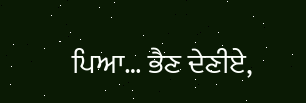ਪਿਆ… ਭੈਣ ਦੇਣੀਏ,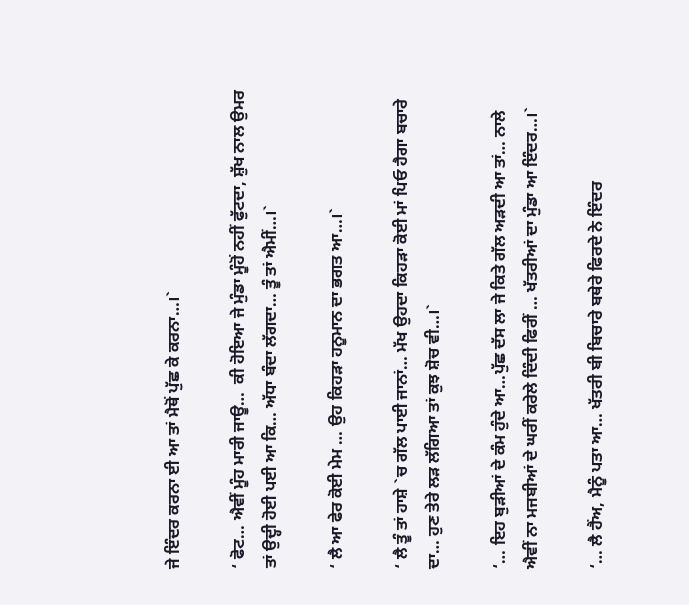ਜੇ ਇੰਦਰ ਕਰਨਾ ਈ ਆ ਤਾਂ ਮੈਥੋਂ ਪੁੱਛ ਕੇ ਕਰਨਾ…।`

‘ ਫੋਟ… ਐਵੀਂ ਮੂੰਹ ਮਾਰੀ ਜਾਊ…  ਕੀ ਹੋਇਆ ਜੇ ਮੁੰਡਾ ਮੂੰਹੋਂ ਨਹੀਂ ਫੁੱਟਦਾ, ਸ਼ੁੱਖ ਨਾਲ ਉਮਰ ਤਾਂ ਉਦ੍ਹੀ ਹੋਈ ਪਈ ਆ ਕਿ… ਅੱਧਾ ਬੰਦਾ ਲੱਗਦਾ… ਤੂੰ ਤਾਂ ਐਮੀਂ…।`

‘ ਲੈ ਆ ਫੇਰ ਕੋਈ ਮੇਮ … ਉਹ ਕਿਹੜਾ ਹਨੂਮਾਨ ਦਾ ਭਗਤ ਆ…।`

‘ ਲੈ ਤੂੰ ਤਾਂ ਹਾਸ਼ੇ `ਚ ਗੱਲ ਪਾਈ ਜਾਨਾਂ… ਮੱਖ ਉਹਦਾ ਕਿਹੜਾ ਕੋਈ ਮਾਂ ਪਿਓ ਹੈਗਾ ਬਚਾਰੇ ਦਾ… ਹੁਣ ਤੇਰੇ ਲੜ ਲੱਗਿਆ ਤਾਂ ਕੁਝ ਸ਼ੋਚ ਵੀ…।`

‘… ਇਹ ਬੁੜੀਆਂ ਦੇ ਕੰਮ ਹੁੰਦੇ ਆ…ਪੁੱਛ ਦੱਸ ਲਾ ਜੇ ਕਿਤੇ ਗੱਲ ਅੜਦੀ ਆ ਤਾਂ… ਨਾਲੇ ਐਵੀਂ ਨਾ ਮਜਬੀਆਂ ਦੇ ਘਰੀਂ ਕਰੇਲੇ ਦਿੰਦੀ ਫਿਰੀਂ … ਖੱਤਰੀਆਂ ਦਾ ਮੁੰਡਾ ਆ ਇੰਦਰ…।`

‘… ਲੈ ਹੈਂਅ, ਮੈਨੂੰ ਪਤਾ ਆ… ਖੱਤਰੀ ਬੀ ਬਿਚਾਰੇ ਬਥੇਰੇ ਫਿਰਦੇ ਨੇ ਇੰਦਰ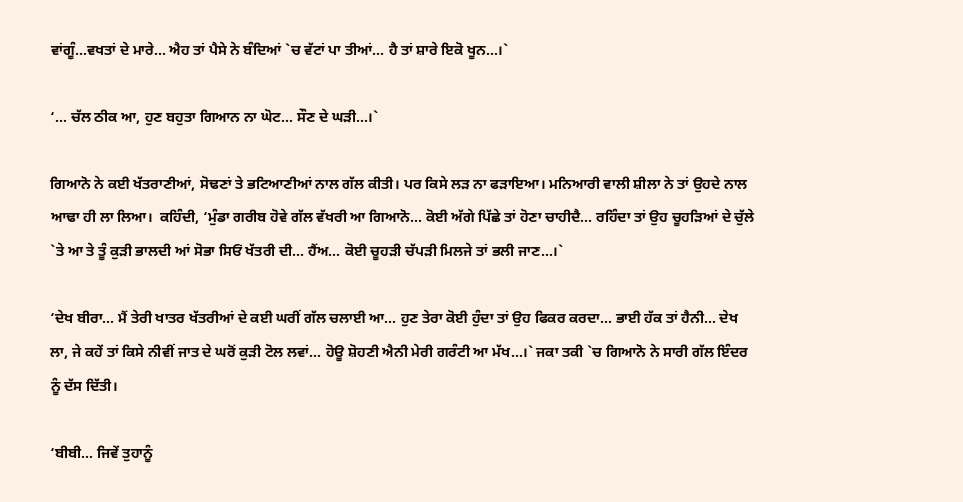ਵਾਂਗੂੰ…ਵਖਤਾਂ ਦੇ ਮਾਰੇ… ਐਹ ਤਾਂ ਪੈਸੇ ਨੇ ਬੰਦਿਆਂ `ਚ ਵੱਟਾਂ ਪਾ ਤੀਆਂ… ਹੈ ਤਾਂ ਸ਼ਾਰੇ ਇਕੋ ਖੂਨ…।`

‘… ਚੱਲ ਠੀਕ ਆ, ਹੁਣ ਬਹੁਤਾ ਗਿਆਨ ਨਾ ਘੋਟ… ਸੌਣ ਦੇ ਘੜੀ…।`

ਗਿਆਨੋ ਨੇ ਕਈ ਖੱਤਰਾਣੀਆਂ, ਸੋਢਣਾਂ ਤੇ ਭਟਿਆਣੀਆਂ ਨਾਲ ਗੱਲ ਕੀਤੀ। ਪਰ ਕਿਸੇ ਲੜ ਨਾ ਫੜਾਇਆ। ਮਨਿਆਰੀ ਵਾਲੀ ਸ਼ੀਲਾ ਨੇ ਤਾਂ ਉਹਦੇ ਨਾਲ ਆਢਾ ਹੀ ਲਾ ਲਿਆ।  ਕਹਿੰਦੀ, ‘ਮੁੰਡਾ ਗਰੀਬ ਹੋਵੇ ਗੱਲ ਵੱਖਰੀ ਆ ਗਿਆਨੋ… ਕੋਈ ਅੱਗੇ ਪਿੱਛੇ ਤਾਂ ਹੋਣਾ ਚਾਹੀਦੈ… ਰਹਿੰਦਾ ਤਾਂ ਉਹ ਚੂਹੜਿਆਂ ਦੇ ਚੁੱਲੇ `ਤੇ ਆ ਤੇ ਤੂੰ ਕੁੜੀ ਭਾਲਦੀ ਆਂ ਸੋਭਾ ਸਿਓਂ ਖੱਤਰੀ ਦੀ… ਹੈਂਅ… ਕੋਈ ਚੂਹੜੀ ਚੱਪੜੀ ਮਿਲਜੇ ਤਾਂ ਭਲੀ ਜਾਣ…।`

‘ਦੇਖ ਬੀਰਾ… ਮੈਂ ਤੇਰੀ ਖਾਤਰ ਖੱਤਰੀਆਂ ਦੇ ਕਈ ਘਰੀਂ ਗੱਲ ਚਲਾਈ ਆ… ਹੁਣ ਤੇਰਾ ਕੋਈ ਹੁੰਦਾ ਤਾਂ ਉਹ ਫਿਕਰ ਕਰਦਾ… ਭਾਈ ਹੱਕ ਤਾਂ ਹੈਨੀ… ਦੇਖ ਲਾ, ਜੇ ਕਹੇਂ ਤਾਂ ਕਿਸੇ ਨੀਵੀਂ ਜਾਤ ਦੇ ਘਰੋਂ ਕੁੜੀ ਟੋਲ ਲਵਾਂ… ਹੋਊ ਸ਼ੋਹਣੀ ਐਨੀ ਮੇਰੀ ਗਰੰਟੀ ਆ ਮੱਖ…।` ਜਕਾ ਤਕੀ `ਚ ਗਿਆਨੋ ਨੇ ਸਾਰੀ ਗੱਲ ਇੰਦਰ ਨੂੰ ਦੱਸ ਦਿੱਤੀ।

‘ਬੀਬੀ… ਜਿਵੇਂ ਤੁਹਾਨੂੰ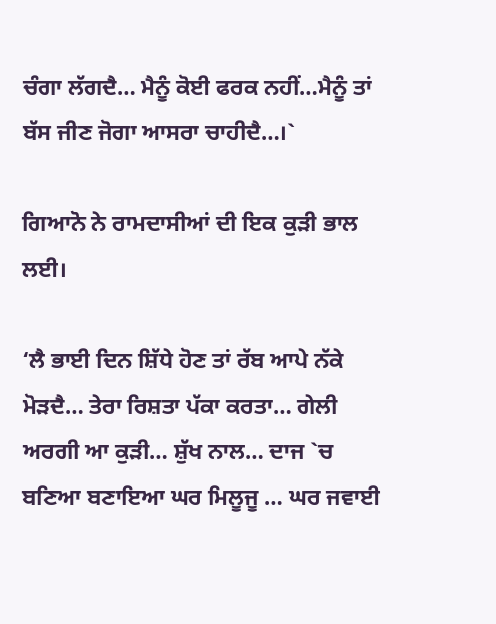ਚੰਗਾ ਲੱਗਦੈ… ਮੈਨੂੰ ਕੋਈ ਫਰਕ ਨਹੀਂ…ਮੈਨੂੰ ਤਾਂ ਬੱਸ ਜੀਣ ਜੋਗਾ ਆਸਰਾ ਚਾਹੀਦੈ…।`

ਗਿਆਨੋ ਨੇ ਰਾਮਦਾਸੀਆਂ ਦੀ ਇਕ ਕੁੜੀ ਭਾਲ ਲਈ।

‘ਲੈ ਭਾਈ ਦਿਨ ਸ਼ਿੱਧੇ ਹੋਣ ਤਾਂ ਰੱਬ ਆਪੇ ਨੱਕੇ ਮੋੜਦੈ… ਤੇਰਾ ਰਿਸ਼ਤਾ ਪੱਕਾ ਕਰਤਾ… ਗੇਲੀ ਅਰਗੀ ਆ ਕੁੜੀ… ਸ਼ੁੱਖ ਨਾਲ… ਦਾਜ `ਚ ਬਣਿਆ ਬਣਾਇਆ ਘਰ ਮਿਲੂਜੂ … ਘਰ ਜਵਾਈ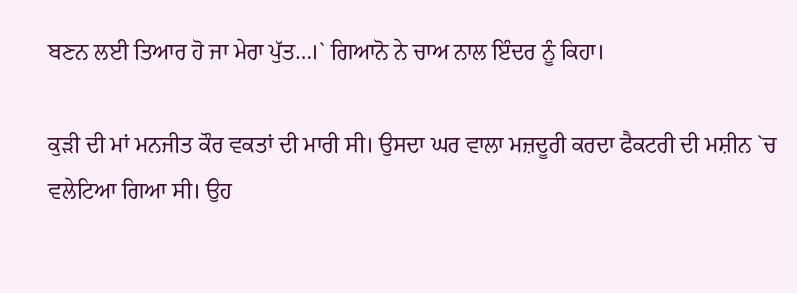ਬਣਨ ਲਈ ਤਿਆਰ ਹੋ ਜਾ ਮੇਰਾ ਪੁੱਤ…।` ਗਿਆਨੋ ਨੇ ਚਾਅ ਨਾਲ ਇੰਦਰ ਨੂੰ ਕਿਹਾ।

ਕੁੜੀ ਦੀ ਮਾਂ ਮਨਜੀਤ ਕੌਰ ਵਕਤਾਂ ਦੀ ਮਾਰੀ ਸੀ। ਉਸਦਾ ਘਰ ਵਾਲਾ ਮਜ਼ਦੂਰੀ ਕਰਦਾ ਫੈਕਟਰੀ ਦੀ ਮਸ਼ੀਨ `ਚ ਵਲੇਟਿਆ ਗਿਆ ਸੀ। ਉਹ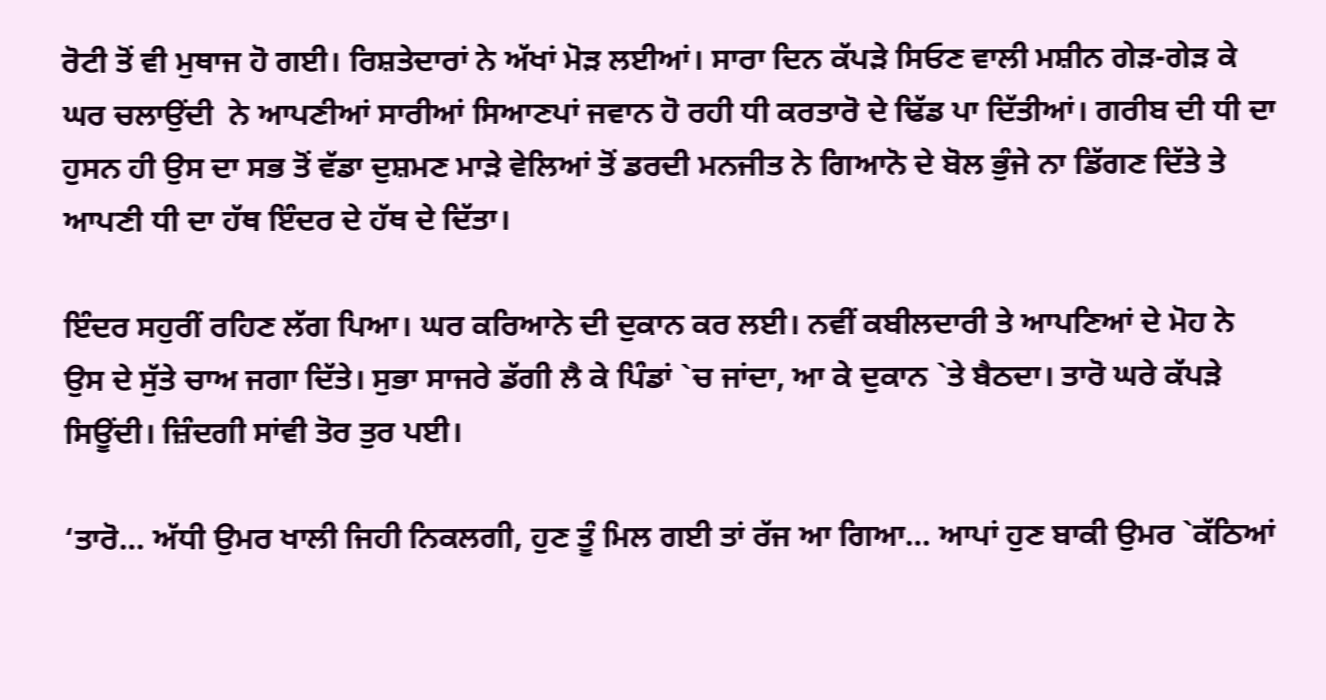ਰੋਟੀ ਤੋਂ ਵੀ ਮੁਥਾਜ ਹੋ ਗਈ। ਰਿਸ਼ਤੇਦਾਰਾਂ ਨੇ ਅੱਖਾਂ ਮੋੜ ਲਈਆਂ। ਸਾਰਾ ਦਿਨ ਕੱਪੜੇ ਸਿਓਣ ਵਾਲੀ ਮਸ਼ੀਨ ਗੇੜ-ਗੇੜ ਕੇ ਘਰ ਚਲਾਉਂਦੀ  ਨੇ ਆਪਣੀਆਂ ਸਾਰੀਆਂ ਸਿਆਣਪਾਂ ਜਵਾਨ ਹੋ ਰਹੀ ਧੀ ਕਰਤਾਰੋ ਦੇ ਢਿੱਡ ਪਾ ਦਿੱਤੀਆਂ। ਗਰੀਬ ਦੀ ਧੀ ਦਾ ਹੁਸਨ ਹੀ ਉਸ ਦਾ ਸਭ ਤੋਂ ਵੱਡਾ ਦੁਸ਼ਮਣ ਮਾੜੇ ਵੇਲਿਆਂ ਤੋਂ ਡਰਦੀ ਮਨਜੀਤ ਨੇ ਗਿਆਨੋ ਦੇ ਬੋਲ ਭੁੰਜੇ ਨਾ ਡਿੱਗਣ ਦਿੱਤੇ ਤੇ ਆਪਣੀ ਧੀ ਦਾ ਹੱਥ ਇੰਦਰ ਦੇ ਹੱਥ ਦੇ ਦਿੱਤਾ।

ਇੰਦਰ ਸਹੁਰੀਂ ਰਹਿਣ ਲੱਗ ਪਿਆ। ਘਰ ਕਰਿਆਨੇ ਦੀ ਦੁਕਾਨ ਕਰ ਲਈ। ਨਵੀਂ ਕਬੀਲਦਾਰੀ ਤੇ ਆਪਣਿਆਂ ਦੇ ਮੋਹ ਨੇ ਉਸ ਦੇ ਸੁੱਤੇ ਚਾਅ ਜਗਾ ਦਿੱਤੇ। ਸੁਭਾ ਸਾਜਰੇ ਡੱਗੀ ਲੈ ਕੇ ਪਿੰਡਾਂ `ਚ ਜਾਂਦਾ, ਆ ਕੇ ਦੁਕਾਨ `ਤੇ ਬੈਠਦਾ। ਤਾਰੋ ਘਰੇ ਕੱਪੜੇ ਸਿਊਂਦੀ। ਜ਼ਿੰਦਗੀ ਸਾਂਵੀ ਤੋਰ ਤੁਰ ਪਈ।

‘ਤਾਰੋ… ਅੱਧੀ ਉਮਰ ਖਾਲੀ ਜਿਹੀ ਨਿਕਲਗੀ, ਹੁਣ ਤੂੰ ਮਿਲ ਗਈ ਤਾਂ ਰੱਜ ਆ ਗਿਆ… ਆਪਾਂ ਹੁਣ ਬਾਕੀ ਉਮਰ `ਕੱਠਿਆਂ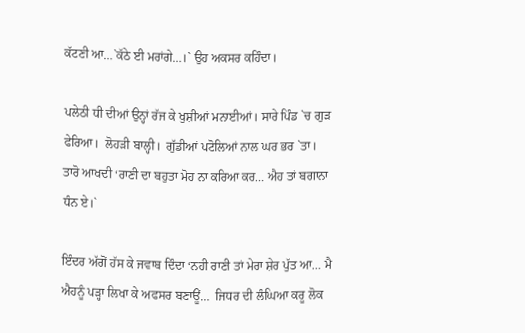ਕੱਟਣੀ ਆ…`ਕੱਠੇ ਈ ਮਰਾਂਗੇ…।` ਉਹ ਅਕਸਰ ਕਹਿੰਦਾ।

ਪਲੇਠੀ ਧੀ ਦੀਆਂ ਉਨ੍ਹਾਂ ਰੱਜ ਕੇ ਖੁਸ਼ੀਆਂ ਮਨਾਈਆਂ। ਸਾਰੇ ਪਿੰਡ `ਚ ਗੁੜ ਫੇਰਿਆ।  ਲੋਹੜੀ ਬਾਲ੍ਹੀ।  ਗੁੱਡੀਆਂ ਪਟੋਲਿਆਂ ਨਾਲ ਘਰ ਭਰ `ਤਾ। ਤਾਰੋ ਆਖਦੀ ‘ਰਾਣੀ ਦਾ ਬਹੁਤਾ ਮੋਹ ਨਾ ਕਰਿਆ ਕਰ… ਐਹ ਤਾਂ ਬਗਾਨਾ ਧੰਨ ਏ।`

ਇੰਦਰ ਅੱਗੋਂ ਹੱਸ ਕੇ ਜਵਾਬ ਦਿੰਦਾ ‘ਨਹੀ ਰਾਣੀ ਤਾਂ ਮੇਰਾ ਸ਼ੇਰ ਪੁੱਤ ਆ… ਮੈ ਐਹਨੂੰ ਪੜ੍ਹਾ ਲਿਖਾ ਕੇ ਅਫਸਰ ਬਣਾਊਂ…  ਜਿਧਰ ਦੀ ਲੰਘਿਆ ਕਰੂ ਲੋਕ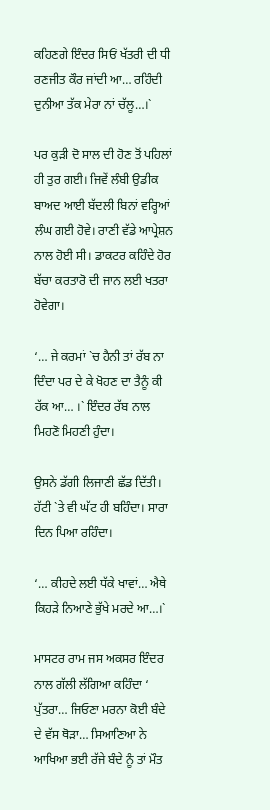ਕਹਿਣਗੇ ਇੰਦਰ ਸਿਓਂ ਖੱਤਰੀ ਦੀ ਧੀ ਰਣਜੀਤ ਕੌਰ ਜਾਂਦੀ ਆ… ਰਹਿੰਦੀ ਦੁਨੀਆ ਤੱਕ ਮੇਰਾ ਨਾਂ ਚੱਲੂ…।`

ਪਰ ਕੁੜੀ ਦੋ ਸਾਲ ਦੀ ਹੋਣ ਤੋਂ ਪਹਿਲਾਂ ਹੀ ਤੁਰ ਗਈ। ਜਿਵੇਂ ਲੰਬੀ ਉਡੀਕ ਬਾਅਦ ਆਈ ਬੱਦਲੀ ਬਿਨਾਂ ਵਰ੍ਹਿਆਂ ਲੰਘ ਗਈ ਹੋਵੇ। ਰਾਣੀ ਵੱਡੇ ਆਪ੍ਰੇਸ਼ਨ ਨਾਲ ਹੋਈ ਸੀ। ਡਾਕਟਰ ਕਹਿੰਦੇ ਹੋਰ ਬੱਚਾ ਕਰਤਾਰੋ ਦੀ ਜਾਨ ਲਈ ਖਤਰਾ ਹੋਵੇਗਾ।

‘… ਜੇ ਕਰਮਾਂ `ਚ ਹੈਨੀ ਤਾਂ ਰੱਬ ਨਾ ਦਿੰਦਾ ਪਰ ਦੇ ਕੇ ਖੋਹਣ ਦਾ ਤੈਨੂੰ ਕੀ ਹੱਕ ਆ… ।` ਇੰਦਰ ਰੱਬ ਨਾਲ ਮਿਹਣੋ ਮਿਹਣੀ ਹੁੰਦਾ।

ਉਸਨੇ ਡੱਗੀ ਲਿਜਾਣੀ ਛੱਡ ਦਿੱਤੀ। ਹੱਟੀ `ਤੇ ਵੀ ਘੱਟ ਹੀ ਬਹਿੰਦਾ। ਸਾਰਾ ਦਿਨ ਪਿਆ ਰਹਿੰਦਾ।

‘… ਕੀਹਦੇ ਲਈ ਧੱਕੇ ਖਾਵਾਂ… ਐਥੇ ਕਿਹੜੇ ਨਿਆਣੇ ਭੁੱਖੇ ਮਰਦੇ ਆ…।`

ਮਾਸਟਰ ਰਾਮ ਜਸ ਅਕਸਰ ਇੰਦਰ ਨਾਲ ਗੱਲੀ ਲੱਗਿਆ ਕਹਿੰਦਾ ‘ ਪੁੱਤਰਾ… ਜਿਓਣਾ ਮਰਨਾ ਕੋਈ ਬੰਦੇ ਦੇ ਵੱਸ ਥੋੜਾ… ਸਿਆਣਿਆ ਨੇ ਆਖਿਆ ਭਈ ਰੱਜੇ ਬੰਦੇ ਨੂੰ ਤਾਂ ਮੌਤ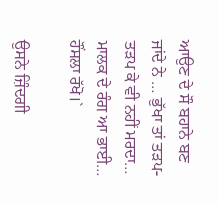ਆਉਣ ਦੇ ਸੌ ਬਹਾਨੇ ਬਣ ਜਾਂਦੇ ਨੇ … ਭੁੱਖਾ ਤਾਂ ਤੜਪ-ਤੜਪ ਕੇ ਵੀ ਨਹੀਂ ਮਰਦਾ… ਮਾਲਕ ਦੇ ਰੰਗ ਆ ਭਾਈ… ਹੌਂਸਲਾ ਰੱਖੋ।`

ਉਸਨੇ ਜ਼ਿੰਦਗੀ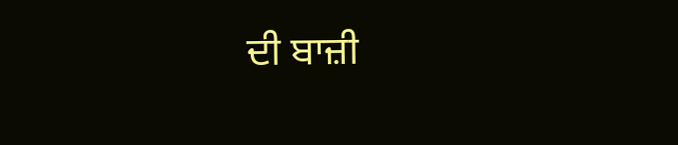ਦੀ ਬਾਜ਼ੀ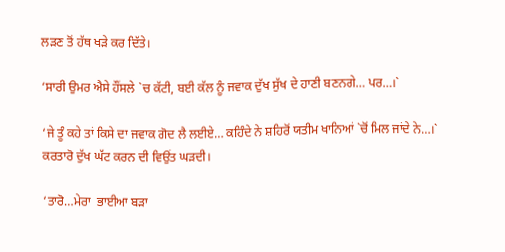ਲੜਣ ਤੋਂ ਹੱਥ ਖੜੇ ਕਰ ਦਿੱਤੇ।

‘ਸਾਰੀ ਉਮਰ ਐਸੇ ਹੌਂਸਲੇ `ਚ ਕੱਟੀ, ਬਈ ਕੱਲ ਨੂੰ ਜਵਾਕ ਦੁੱਖ ਸੁੱਖ ਦੇ ਹਾਣੀ ਬਣਨਗੇ… ਪਰ…।`

‘ਜੇ ਤੂੰ ਕਹੇ ਤਾਂ ਕਿਸੇ ਦਾ ਜਵਾਕ ਗੋਦ ਲੈ ਲਈਏ… ਕਹਿੰਦੇ ਨੇ ਸ਼ਹਿਰੋਂ ਯਤੀਮ ਖਾਨਿਆਂ `ਚੋਂ ਮਿਲ ਜਾਂਦੇ ਨੇ…।` ਕਰਤਾਰੋ ਦੁੱਖ ਘੱਟ ਕਰਨ ਦੀ ਵਿਉਂਤ ਘੜਦੀ।

‘ਤਾਰੋ…ਮੇਰਾ  ਭਾਈਆ ਬੜਾ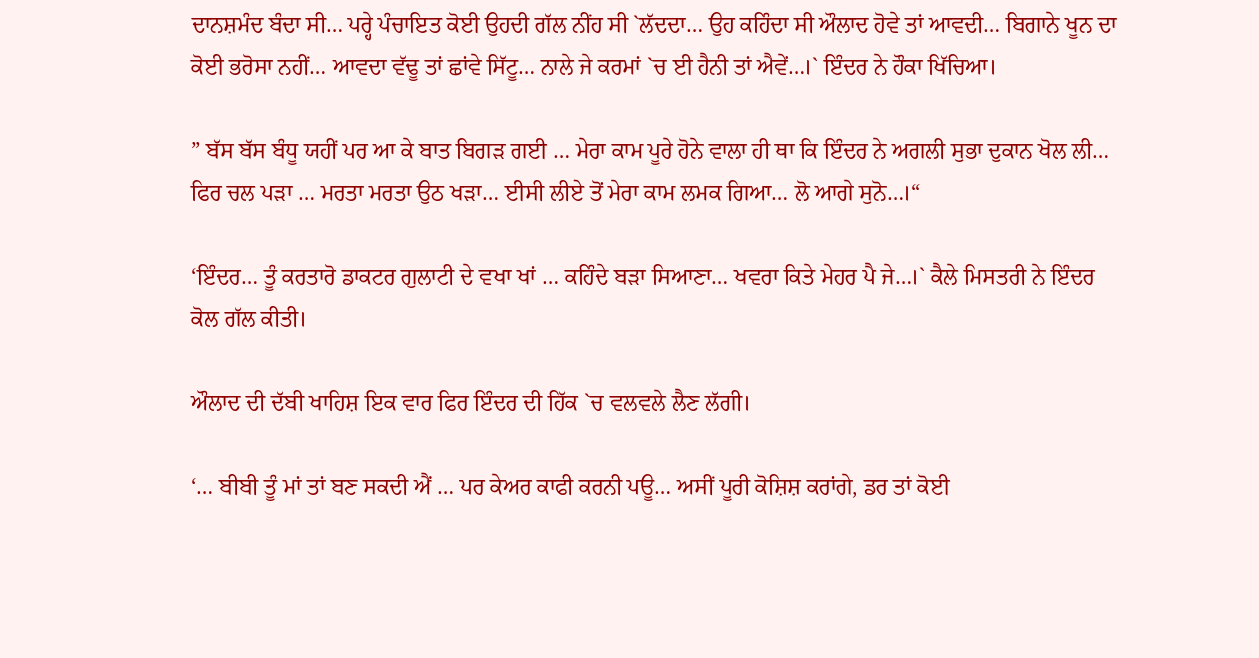ਦਾਨਸ਼ਮੰਦ ਬੰਦਾ ਸੀ… ਪਰ੍ਹੇ ਪੰਚਾਇਤ ਕੋਈ ਉਹਦੀ ਗੱਲ ਨੀਂਹ ਸੀ `ਲੱਦਦਾ… ਉਹ ਕਹਿੰਦਾ ਸੀ ਔਲਾਦ ਹੋਵੇ ਤਾਂ ਆਵਦੀ… ਬਿਗਾਨੇ ਖੂਨ ਦਾ ਕੋਈ ਭਰੋਸਾ ਨਹੀਂ… ਆਵਦਾ ਵੱਢੂ ਤਾਂ ਛਾਂਵੇ ਸਿੱਟੂ… ਨਾਲੇ ਜੇ ਕਰਮਾਂ `ਚ ਈ ਹੈਨੀ ਤਾਂ ਐਵੇਂ…।` ਇੰਦਰ ਨੇ ਹੌਕਾ ਖਿੱਚਿਆ।

” ਬੱਸ ਬੱਸ ਬੰਧੂ ਯਹੀਂ ਪਰ ਆ ਕੇ ਬਾਤ ਬਿਗੜ ਗਈ … ਮੇਰਾ ਕਾਮ ਪੂਰੇ ਹੋਨੇ ਵਾਲਾ ਹੀ ਥਾ ਕਿ ਇੰਦਰ ਨੇ ਅਗਲੀ ਸੁਭਾ ਦੁਕਾਨ ਖੋਲ ਲੀ… ਫਿਰ ਚਲ ਪੜਾ … ਮਰਤਾ ਮਰਤਾ ਉਠ ਖੜਾ… ਈਸੀ ਲੀਏ ਤੋਂ ਮੇਰਾ ਕਾਮ ਲਮਕ ਗਿਆ… ਲੋ ਆਗੇ ਸੁਨੋ…।“

‘ਇੰਦਰ… ਤੂੰ ਕਰਤਾਰੋ ਡਾਕਟਰ ਗੁਲਾਟੀ ਦੇ ਵਖਾ ਖਾਂ … ਕਹਿੰਦੇ ਬੜਾ ਸਿਆਣਾ… ਖਵਰਾ ਕਿਤੇ ਮੇਹਰ ਪੈ ਜੇ…।` ਕੈਲੇ ਮਿਸਤਰੀ ਨੇ ਇੰਦਰ ਕੋਲ ਗੱਲ ਕੀਤੀ।

ਔਲਾਦ ਦੀ ਦੱਬੀ ਖਾਹਿਸ਼ ਇਕ ਵਾਰ ਫਿਰ ਇੰਦਰ ਦੀ ਹਿੱਕ `ਚ ਵਲਵਲੇ ਲੈਣ ਲੱਗੀ।

‘… ਬੀਬੀ ਤੂੰ ਮਾਂ ਤਾਂ ਬਣ ਸਕਦੀ ਐਂ … ਪਰ ਕੇਅਰ ਕਾਫੀ ਕਰਨੀ ਪਊ… ਅਸੀਂ ਪੂਰੀ ਕੋਸ਼ਿਸ਼ ਕਰਾਂਗੇ, ਡਰ ਤਾਂ ਕੋਈ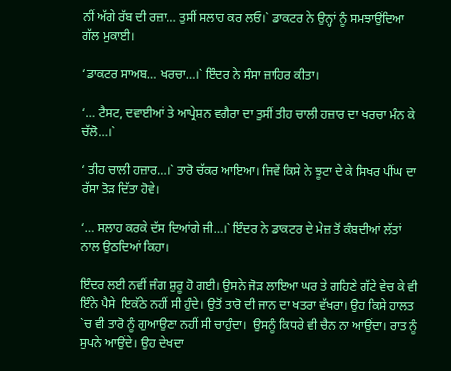ਨੀਂ ਅੱਗੇ ਰੱਬ ਦੀ ਰਜ਼ਾ… ਤੁਸੀਂ ਸਲਾਹ ਕਰ ਲਓ।` ਡਾਕਟਰ ਨੇ ਉਨ੍ਹਾਂ ਨੂੰ ਸਮਝਾਉਂਦਿਆ ਗੱਲ ਮੁਕਾਈ।

‘ਡਾਕਟਰ ਸਾਅਬ… ਖਰਚਾ…।` ਇੰਦਰ ਨੇ ਸੰਸਾ ਜ਼ਾਹਿਰ ਕੀਤਾ।

‘… ਟੈਸਟ, ਦਵਾਈਆਂ ਤੇ ਆਪ੍ਰੇਸ਼ਨ ਵਗੈਰਾ ਦਾ ਤੁਸੀਂ ਤੀਹ ਚਾਲੀ ਹਜ਼ਾਰ ਦਾ ਖਰਚਾ ਮੰਨ ਕੇ ਚੱਲੋ…।`

‘ ਤੀਹ ਚਾਲੀ ਹਜ਼ਾਰ…।` ਤਾਰੋ ਚੱਕਰ ਆਇਆ। ਜਿਵੇਂ ਕਿਸੇ ਨੇ ਝੂਟਾ ਦੇ ਕੇ ਸਿਖਰ ਪੀਂਘ ਦਾ ਰੱਸਾ ਤੋੜ ਦਿੱਤਾ ਹੋਵੇ।

‘… ਸਲਾਹ ਕਰਕੇ ਦੱਸ ਦਿਆਂਗੇ ਜੀ…।` ਇੰਦਰ ਨੇ ਡਾਕਟਰ ਦੇ ਮੇਜ਼ ਤੋਂ ਕੰਬਦੀਆਂ ਲੱਤਾਂ ਨਾਲ ਉਠਦਿਆਂ ਕਿਹਾ।

ਇੰਦਰ ਲਈ ਨਵੀਂ ਜੰਗ ਸ਼ੁਰੂ ਹੋ ਗਈ। ਉਸਨੇ ਜੋੜ ਲਾਇਆ ਘਰ ਤੇ ਗਹਿਣੇ ਗੱਟੇ ਵੇਚ ਕੇ ਵੀ ਇੰਨੇ ਪੈਸੇ  ਇਕੱਠੇ ਨਹੀਂ ਸੀ ਹੁੰਦੇ। ਉਤੋਂ ਤਾਰੋ ਦੀ ਜਾਨ ਦਾ ਖਤਰਾ ਵੱਖਰਾ। ਉਹ ਕਿਸੇ ਹਾਲਤ `ਚ ਵੀ ਤਾਰੋ ਨੂੰ ਗੁਆਉਣਾ ਨਹੀਂ ਸੀ ਚਾਹੁੰਦਾ।  ਉਸਨੂੰ ਕਿਧਰੇ ਵੀ ਚੈਨ ਨਾ ਆਉਂਦਾ। ਰਾਤ ਨੂੰ ਸੁਪਨੇ ਆਉਂਦੇ। ਉਹ ਦੇਖਦਾ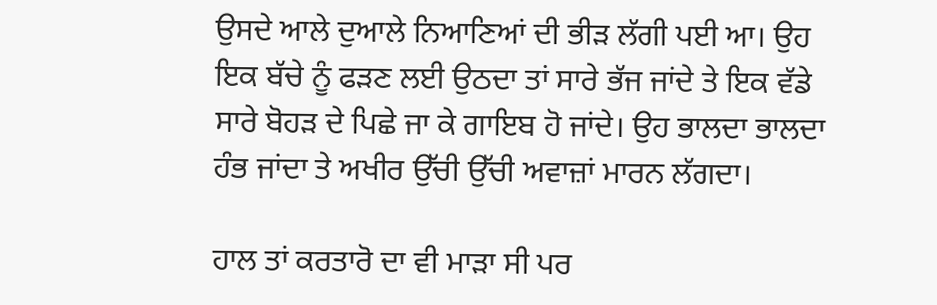ਉਸਦੇ ਆਲੇ ਦੁਆਲੇ ਨਿਆਣਿਆਂ ਦੀ ਭੀੜ ਲੱਗੀ ਪਈ ਆ। ਉਹ ਇਕ ਬੱਚੇ ਨੂੰ ਫੜਣ ਲਈ ਉਠਦਾ ਤਾਂ ਸਾਰੇ ਭੱਜ ਜਾਂਦੇ ਤੇ ਇਕ ਵੱਡੇ ਸਾਰੇ ਬੋਹੜ ਦੇ ਪਿਛੇ ਜਾ ਕੇ ਗਾਇਬ ਹੋ ਜਾਂਦੇ। ਉਹ ਭਾਲਦਾ ਭਾਲਦਾ ਹੰਭ ਜਾਂਦਾ ਤੇ ਅਖੀਰ ਉੱਚੀ ਉੱਚੀ ਅਵਾਜ਼ਾਂ ਮਾਰਨ ਲੱਗਦਾ।

ਹਾਲ ਤਾਂ ਕਰਤਾਰੋ ਦਾ ਵੀ ਮਾੜਾ ਸੀ ਪਰ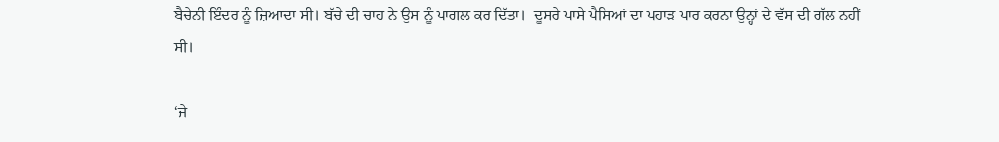ਬੈਚੇਨੀ ਇੰਦਰ ਨੂੰ ਜ਼ਿਆਦਾ ਸੀ। ਬੱਚੇ ਦੀ ਚਾਹ ਨੇ ਉਸ ਨੂੰ ਪਾਗਲ ਕਰ ਦਿੱਤਾ।  ਦੂਸਰੇ ਪਾਸੇ ਪੈਸਿਆਂ ਦਾ ਪਹਾੜ ਪਾਰ ਕਰਨਾ ਉਨ੍ਹਾਂ ਦੇ ਵੱਸ ਦੀ ਗੱਲ ਨਹੀਂ ਸੀ।

‘ਜੇ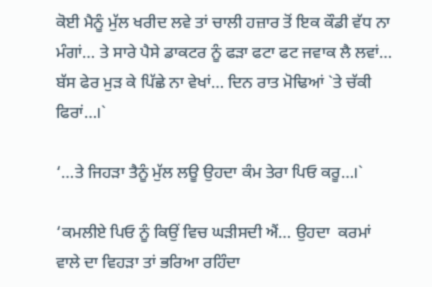ਕੋਈ ਮੈਨੂੰ ਮੁੱਲ ਖਰੀਦ ਲਵੇ ਤਾਂ ਚਾਲੀ ਹਜ਼ਾਰ ਤੋਂ ਇਕ ਕੌਡੀ ਵੱਧ ਨਾ ਮੰਗਾਂ… ਤੇ ਸਾਰੇ ਪੈਸੇ ਡਾਕਟਰ ਨੂੰ ਫੜਾ ਫਟਾ ਫਟ ਜਵਾਕ ਲੈ ਲਵਾਂ… ਬੱਸ ਫੇਰ ਮੁੜ ਕੇ ਪਿੱਛੇ ਨਾ ਵੇਖਾਂ… ਦਿਨ ਰਾਤ ਮੋਢਿਆਂ `ਤੇ ਚੱਕੀ ਫਿਰਾਂ…।`

‘…ਤੇ ਜਿਹੜਾ ਤੈਨੂੰ ਮੁੱਲ ਲਊ ਉਹਦਾ ਕੰਮ ਤੇਰਾ ਪਿਓ ਕਰੂ…।`

‘ਕਮਲੀਏ ਪਿਓ ਨੂੰ ਕਿਉਂ ਵਿਚ ਘੜੀਸਦੀ ਐਂ… ਉਹਦਾ  ਕਰਮਾਂ ਵਾਲੇ ਦਾ ਵਿਹੜਾ ਤਾਂ ਭਰਿਆ ਰਹਿੰਦਾ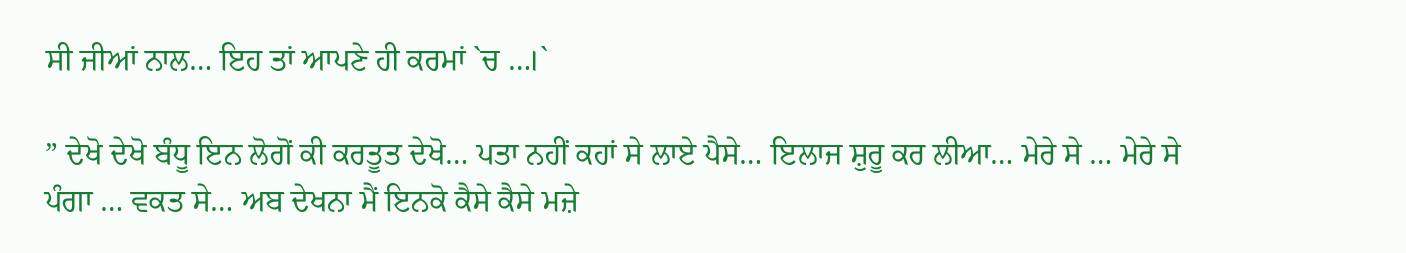ਸੀ ਜੀਆਂ ਨਾਲ… ਇਹ ਤਾਂ ਆਪਣੇ ਹੀ ਕਰਮਾਂ `ਚ …।`

” ਦੇਖੋ ਦੇਖੋ ਬੰਧੂ ਇਨ ਲੋਗੋਂ ਕੀ ਕਰਤੂਤ ਦੇਖੋ… ਪਤਾ ਨਹੀਂ ਕਹਾਂ ਸੇ ਲਾਏ ਪੈਸੇ… ਇਲਾਜ ਸ਼ੁਰੂ ਕਰ ਲੀਆ… ਮੇਰੇ ਸੇ … ਮੇਰੇ ਸੇ ਪੰਗਾ … ਵਕਤ ਸੇ… ਅਬ ਦੇਖਨਾ ਮੈਂ ਇਨਕੋ ਕੈਸੇ ਕੈਸੇ ਮਜ਼ੇ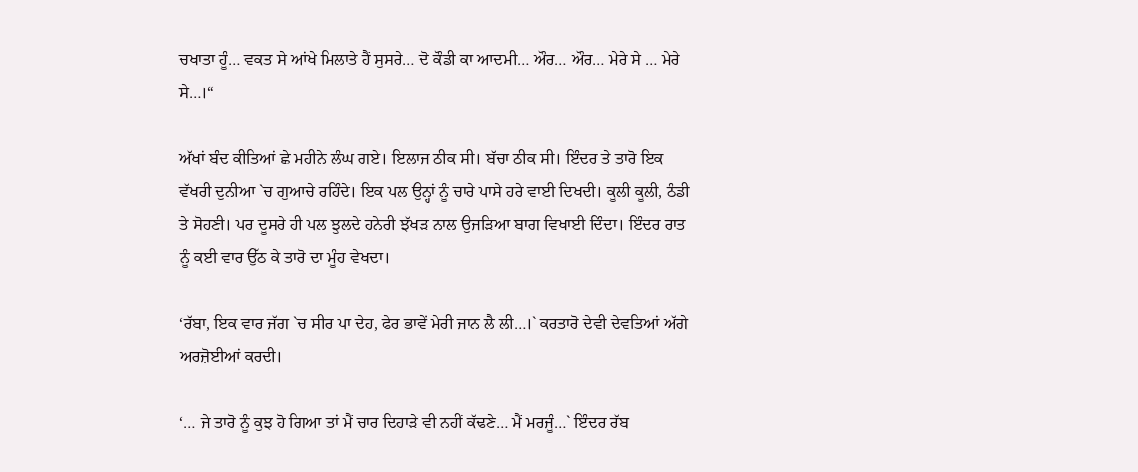ਚਖਾਤਾ ਹੂੰ… ਵਕਤ ਸੇ ਆਂਖੇ ਮਿਲਾਤੇ ਹੈਂ ਸੁਸਰੇ… ਦੋ ਕੌਡੀ ਕਾ ਆਦਮੀ… ਔਰ… ਔਰ… ਮੇਰੇ ਸੇ … ਮੇਰੇ ਸੇ…।“

ਅੱਖਾਂ ਬੰਦ ਕੀਤਿਆਂ ਛੇ ਮਹੀਨੇ ਲੰਘ ਗਏ। ਇਲਾਜ ਠੀਕ ਸੀ। ਬੱਚਾ ਠੀਕ ਸੀ। ਇੰਦਰ ਤੇ ਤਾਰੋ ਇਕ ਵੱਖਰੀ ਦੁਨੀਆ `ਚ ਗੁਆਚੇ ਰਹਿੰਦੇ। ਇਕ ਪਲ ਉਨ੍ਹਾਂ ਨੂੰ ਚਾਰੇ ਪਾਸੇ ਹਰੇ ਵਾਈ ਦਿਖਦੀ। ਕੂਲੀ ਕੂਲੀ, ਠੰਡੀ ਤੇ ਸੋਹਣੀ। ਪਰ ਦੂਸਰੇ ਹੀ ਪਲ ਝੁਲਦੇ ਹਨੇਰੀ ਝੱਖੜ ਨਾਲ ਉਜੜਿਆ ਬਾਗ ਵਿਖਾਈ ਦਿੰਦਾ। ਇੰਦਰ ਰਾਤ ਨੂੰ ਕਈ ਵਾਰ ਉੱਠ ਕੇ ਤਾਰੋ ਦਾ ਮੂੰਹ ਵੇਖਦਾ।

‘ਰੱਬਾ, ਇਕ ਵਾਰ ਜੱਗ `ਚ ਸੀਰ ਪਾ ਦੇਹ, ਫੇਰ ਭਾਵੇਂ ਮੇਰੀ ਜਾਨ ਲੈ ਲੀ…।` ਕਰਤਾਰੋ ਦੇਵੀ ਦੇਵਤਿਆਂ ਅੱਗੇ ਅਰਜ਼ੋਈਆਂ ਕਰਦੀ।

‘… ਜੇ ਤਾਰੋ ਨੂੰ ਕੁਝ ਹੋ ਗਿਆ ਤਾਂ ਮੈਂ ਚਾਰ ਦਿਹਾੜੇ ਵੀ ਨਹੀਂ ਕੱਢਣੇ… ਮੈਂ ਮਰਜੂੰ…` ਇੰਦਰ ਰੱਬ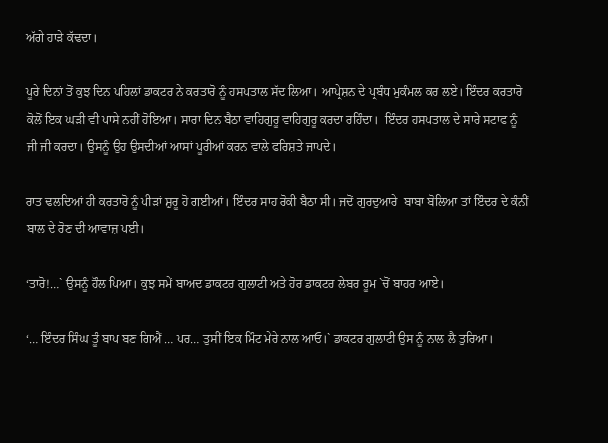ਅੱਗੇ ਹਾੜੇ ਕੱਢਦਾ।

ਪੂਰੇ ਦਿਨਾਂ ਤੋਂ ਕੁਝ ਦਿਨ ਪਹਿਲਾਂ ਡਾਕਟਰ ਨੇ ਕਰਤਾਰੋ ਨੂੰ ਹਸਪਤਾਲ ਸੱਦ ਲਿਆ। ਆਪ੍ਰੇਸ਼ਨ ਦੇ ਪ੍ਰਬੰਧ ਮੁਕੰਮਲ ਕਰ ਲਏ। ਇੰਦਰ ਕਰਤਾਰੋ ਕੋਲੋਂ ਇਕ ਘੜੀ ਵੀ ਪਾਸੇ ਨਹੀਂ ਹੋਇਆ। ਸਾਰਾ ਦਿਨ ਬੈਠਾ ਵਾਹਿਗੁਰੂ ਵਾਹਿਗੁਰੂ ਕਰਦਾ ਰਹਿੰਦਾ।  ਇੰਦਰ ਹਸਪਤਾਲ ਦੇ ਸਾਰੇ ਸਟਾਫ ਨੂੰ ਜੀ ਜੀ ਕਰਦਾ। ਉਸਨੂੰ ਉਹ ਉਸਦੀਆਂ ਆਸਾਂ ਪੂਰੀਆਂ ਕਰਨ ਵਾਲੇ ਫਰਿਸ਼ਤੇ ਜਾਪਦੇ।

ਰਾਤ ਢਲਦਿਆਂ ਹੀ ਕਰਤਾਰੋ ਨੂੰ ਪੀੜਾਂ ਸ਼ੁਰੂ ਹੋ ਗਈਆਂ। ਇੰਦਰ ਸਾਹ ਰੋਕੀ ਬੈਠਾ ਸੀ। ਜਦੋਂ ਗੁਰਦੁਆਰੇ  ਬਾਬਾ ਬੋਲਿਆ ਤਾਂ ਇੰਦਰ ਦੇ ਕੰਨੀਂ ਬਾਲ ਦੇ ਰੋਣ ਦੀ ਆਵਾਜ਼ ਪਈ।

‘ਤਾਰੋ!…` ਉਸਨੂੰ ਹੌਲ ਪਿਆ। ਕੁਝ ਸਮੇਂ ਬਾਅਦ ਡਾਕਟਰ ਗੁਲਾਟੀ ਅਤੇ ਹੋਰ ਡਾਕਟਰ ਲੇਬਰ ਰੂਮ `ਚੋਂ ਬਾਹਰ ਆਏ।

‘… ਇੰਦਰ ਸਿੰਘ ਤੂੰ ਬਾਪ ਬਣ ਗਿਐਂ … ਪਰ… ਤੁਸੀਂ ਇਕ ਮਿੰਟ ਮੇਰੇ ਨਾਲ ਆਓ।` ਡਾਕਟਰ ਗੁਲਾਟੀ ਉਸ ਨੂੰ ਨਾਲ ਲੈ ਤੁਰਿਆ।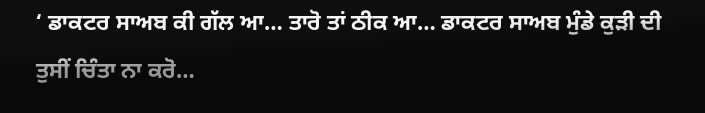‘ ਡਾਕਟਰ ਸਾਅਬ ਕੀ ਗੱਲ ਆ… ਤਾਰੋ ਤਾਂ ਠੀਕ ਆ… ਡਾਕਟਰ ਸਾਅਬ ਮੁੰਡੇ ਕੁੜੀ ਦੀ ਤੁਸੀਂ ਚਿੰਤਾ ਨਾ ਕਰੋ…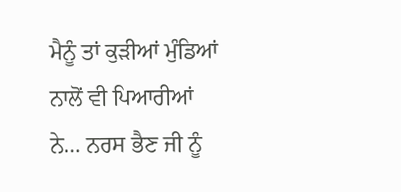ਮੈਨੂੰ ਤਾਂ ਕੁੜੀਆਂ ਮੁੰਡਿਆਂ ਨਾਲੋਂ ਵੀ ਪਿਆਰੀਆਂ ਨੇ… ਨਰਸ ਭੈਣ ਜੀ ਨੂੰ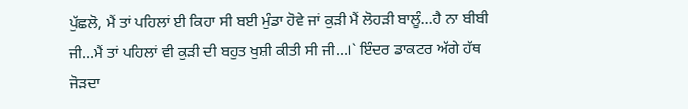ਪੁੱਛਲੋ, ਮੈਂ ਤਾਂ ਪਹਿਲਾਂ ਈ ਕਿਹਾ ਸੀ ਬਈ ਮੁੰਡਾ ਹੋਵੇ ਜਾਂ ਕੁੜੀ ਮੈਂ ਲੋਹੜੀ ਬਾਲੂੰ…ਹੈ ਨਾ ਬੀਬੀ ਜੀ…ਮੈਂ ਤਾਂ ਪਹਿਲਾਂ ਵੀ ਕੁੜੀ ਦੀ ਬਹੁਤ ਖੁਸ਼ੀ ਕੀਤੀ ਸੀ ਜੀ…।` ਇੰਦਰ ਡਾਕਟਰ ਅੱਗੇ ਹੱਥ ਜੋੜਦਾ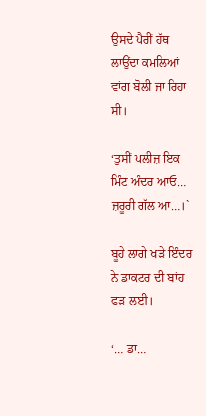ਉਸਦੇ ਪੈਰੀਂ ਹੱਥ ਲਾਉਂਦਾ ਕਮਲਿਆਂ ਵਾਂਗ ਬੋਲੀ ਜਾ ਰਿਹਾ ਸੀ।

‘ਤੁਸੀਂ ਪਲੀਜ਼ ਇਕ ਮਿੰਟ ਅੰਦਰ ਆਓ… ਜ਼ਰੂਰੀ ਗੱਲ ਆ…।`

ਬੂਹੇ ਲਾਗੇ ਖੜੇ ਇੰਦਰ ਨੇ ਡਾਕਟਰ ਦੀ ਬਾਂਹ ਫੜ ਲਈ।

‘… ਡਾ…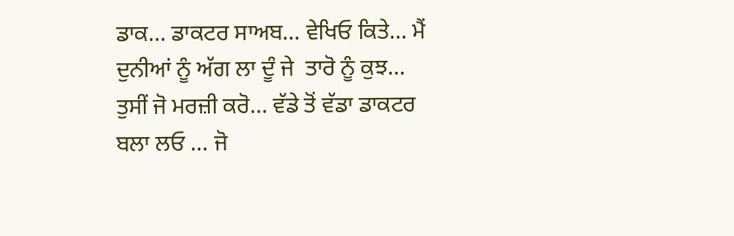ਡਾਕ… ਡਾਕਟਰ ਸਾਅਬ… ਵੇਖਿਓ ਕਿਤੇ… ਮੈਂ ਦੁਨੀਆਂ ਨੂੰ ਅੱਗ ਲਾ ਦੂੰ ਜੇ  ਤਾਰੋ ਨੂੰ ਕੁਝ… ਤੁਸੀਂ ਜੋ ਮਰਜ਼ੀ ਕਰੋ… ਵੱਡੇ ਤੋਂ ਵੱਡਾ ਡਾਕਟਰ ਬਲਾ ਲਓ … ਜੋ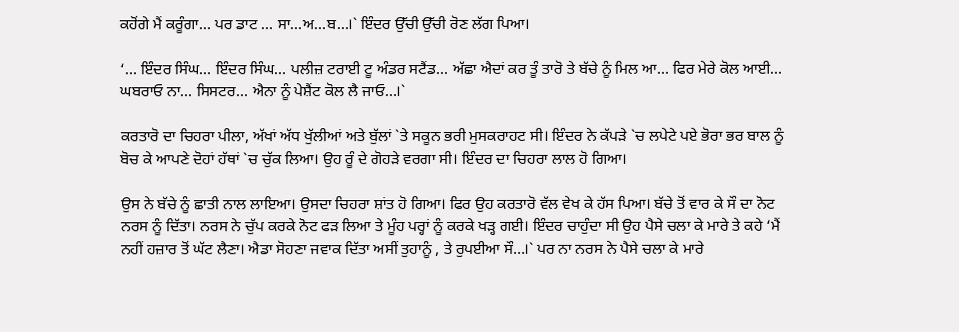ਕਹੋਂਗੇ ਮੈਂ ਕਰੂੰਗਾ… ਪਰ ਡਾਟ … ਸਾ…ਅ…ਬ…।` ਇੰਦਰ ਉੱਚੀ ਉੱਚੀ ਰੋਣ ਲੱਗ ਪਿਆ।

‘… ਇੰਦਰ ਸਿੰਘ… ਇੰਦਰ ਸਿੰਘ… ਪਲੀਜ਼ ਟਰਾਈ ਟੂ ਅੰਡਰ ਸਟੈਂਡ… ਅੱਛਾ ਐਦਾਂ ਕਰ ਤੂੰ ਤਾਰੋ ਤੇ ਬੱਚੇ ਨੂੰ ਮਿਲ ਆ… ਫਿਰ ਮੇਰੇ ਕੋਲ ਆਈ… ਘਬਰਾਓ ਨਾ… ਸਿਸਟਰ… ਐਨਾ ਨੂੰ ਪੇਸ਼ੈਂਟ ਕੋਲ ਲੈ ਜਾਓ…।`

ਕਰਤਾਰੋ ਦਾ ਚਿਹਰਾ ਪੀਲਾ, ਅੱਖਾਂ ਅੱਧ ਖੁੱਲੀਆਂ ਅਤੇ ਬੁੱਲਾਂ `ਤੇ ਸਕੂਨ ਭਰੀ ਮੁਸਕਰਾਹਟ ਸੀ। ਇੰਦਰ ਨੇ ਕੱਪੜੇ `ਚ ਲਪੇਟੇ ਪਏ ਭੋਰਾ ਭਰ ਬਾਲ ਨੂੰ ਬੋਚ ਕੇ ਆਪਣੇ ਦੋਹਾਂ ਹੱਥਾਂ `ਚ ਚੁੱਕ ਲਿਆ। ਉਹ ਰੂੰ ਦੇ ਗੋਹੜੇ ਵਰਗਾ ਸੀ। ਇੰਦਰ ਦਾ ਚਿਹਰਾ ਲਾਲ ਹੋ ਗਿਆ।

ਉਸ ਨੇ ਬੱਚੇ ਨੂੰ ਛਾਤੀ ਨਾਲ ਲਾਇਆ। ਉਸਦਾ ਚਿਹਰਾ ਸ਼ਾਂਤ ਹੋ ਗਿਆ। ਫਿਰ ਉਹ ਕਰਤਾਰੋ ਵੱਲ ਵੇਖ ਕੇ ਹੱਸ ਪਿਆ। ਬੱਚੇ ਤੋਂ ਵਾਰ ਕੇ ਸੌ ਦਾ ਨੋਟ ਨਰਸ ਨੂੰ ਦਿੱਤਾ। ਨਰਸ ਨੇ ਚੁੱਪ ਕਰਕੇ ਨੋਟ ਫੜ ਲਿਆ ਤੇ ਮੂੰਹ ਪਰ੍ਹਾਂ ਨੂੰ ਕਰਕੇ ਖੜ੍ਹ ਗਈ। ਇੰਦਰ ਚਾਹੁੰਦਾ ਸੀ ਉਹ ਪੈਸੇ ਚਲਾ ਕੇ ਮਾਰੇ ਤੇ ਕਹੇ ‘ਮੈਂ ਨਹੀਂ ਹਜ਼ਾਰ ਤੋਂ ਘੱਟ ਲੈਣਾ। ਐਡਾ ਸੋਹਣਾ ਜਵਾਕ ਦਿੱਤਾ ਅਸੀਂ ਤੁਹਾਨੂੰ , ਤੇ ਰੁਪਈਆ ਸੌ…।` ਪਰ ਨਾ ਨਰਸ ਨੇ ਪੈਸੇ ਚਲਾ ਕੇ ਮਾਰੇ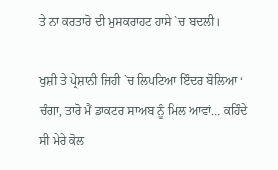ਤੇ ਨਾ ਕਰਤਾਰੋ ਦੀ ਮੁਸਕਰਾਹਟ ਹਾਸੇ `ਚ ਬਦਲੀ।

ਖੁਸ਼ੀ ਤੇ ਪ੍ਰੇਸ਼ਾਨੀ ਜਿਹੀ `ਚ ਲਿਪਟਿਆ ਇੰਦਰ ਬੋਲਿਆ ‘ ਚੰਗਾ, ਤਾਰੋ ਮੈਂ ਡਾਕਟਰ ਸਾਅਬ ਨੂੰ ਮਿਲ ਆਵਾਂ… ਕਹਿੰਦੇ ਸੀ ਮੇਰੇ ਕੋਲ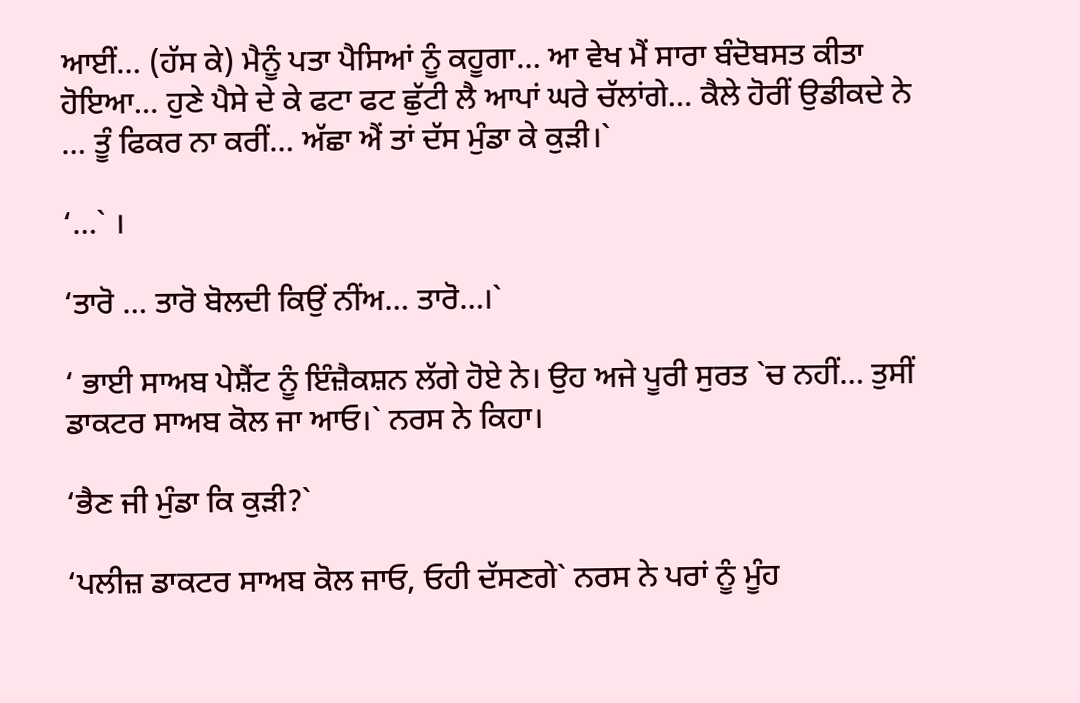ਆਈਂ… (ਹੱਸ ਕੇ) ਮੈਨੂੰ ਪਤਾ ਪੈਸਿਆਂ ਨੂੰ ਕਹੂਗਾ… ਆ ਵੇਖ ਮੈਂ ਸਾਰਾ ਬੰਦੋਬਸਤ ਕੀਤਾ ਹੋਇਆ… ਹੁਣੇ ਪੈਸੇ ਦੇ ਕੇ ਫਟਾ ਫਟ ਛੁੱਟੀ ਲੈ ਆਪਾਂ ਘਰੇ ਚੱਲਾਂਗੇ… ਕੈਲੇ ਹੋਰੀਂ ਉਡੀਕਦੇ ਨੇ … ਤੂੰ ਫਿਕਰ ਨਾ ਕਰੀਂ… ਅੱਛਾ ਐਂ ਤਾਂ ਦੱਸ ਮੁੰਡਾ ਕੇ ਕੁੜੀ।`

‘…` ।

‘ਤਾਰੋ … ਤਾਰੋ ਬੋਲਦੀ ਕਿਉਂ ਨੀਂਅ… ਤਾਰੋ…।`

‘ ਭਾਈ ਸਾਅਬ ਪੇਸ਼ੈਂਟ ਨੂੰ ਇੰਜ਼ੈਕਸ਼ਨ ਲੱਗੇ ਹੋਏ ਨੇ। ਉਹ ਅਜੇ ਪੂਰੀ ਸੁਰਤ `ਚ ਨਹੀਂ… ਤੁਸੀਂ ਡਾਕਟਰ ਸਾਅਬ ਕੋਲ ਜਾ ਆਓ।` ਨਰਸ ਨੇ ਕਿਹਾ।

‘ਭੈਣ ਜੀ ਮੁੰਡਾ ਕਿ ਕੁੜੀ?`

‘ਪਲੀਜ਼ ਡਾਕਟਰ ਸਾਅਬ ਕੋਲ ਜਾਓ, ਓਹੀ ਦੱਸਣਗੇ` ਨਰਸ ਨੇ ਪਰਾਂ ਨੂੰ ਮੂੰਹ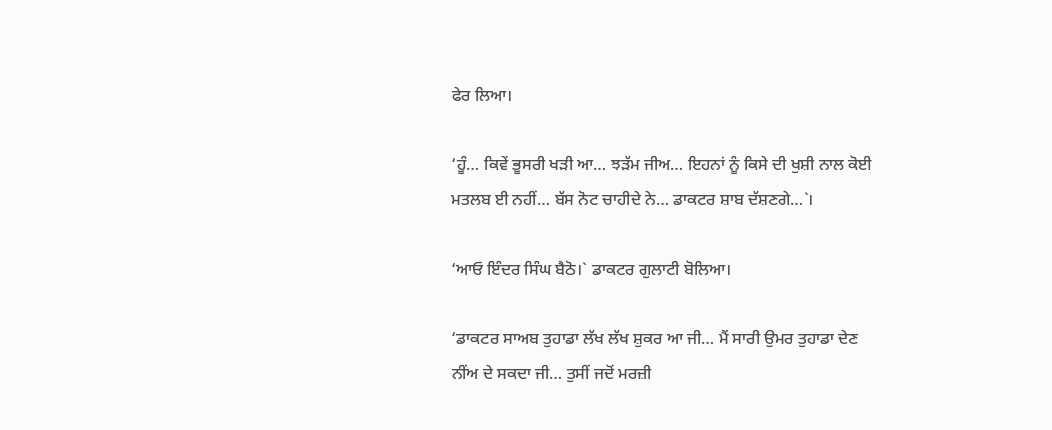ਫੇਰ ਲਿਆ।

‘ਹੂੰ… ਕਿਵੇਂ ਭੂਸਰੀ ਖੜੀ ਆ… ਝੜੱਮ ਜੀਅ… ਇਹਨਾਂ ਨੂੰ ਕਿਸੇ ਦੀ ਖੁਸ਼ੀ ਨਾਲ ਕੋਈ ਮਤਲਬ ਈ ਨਹੀਂ… ਬੱਸ ਨੋਟ ਚਾਹੀਦੇ ਨੇ… ਡਾਕਟਰ ਸ਼ਾਬ ਦੱਸ਼ਣਗੇ…`।

‘ਆਓ ਇੰਦਰ ਸਿੰਘ ਬੈਠੋ।` ਡਾਕਟਰ ਗੁਲਾਟੀ ਬੋਲਿਆ।

‘ਡਾਕਟਰ ਸਾਅਬ ਤੁਹਾਡਾ ਲੱਖ ਲੱਖ ਸ਼ੁਕਰ ਆ ਜੀ… ਮੈਂ ਸਾਰੀ ਉਮਰ ਤੁਹਾਡਾ ਦੇਣ ਨੀਂਅ ਦੇ ਸਕਦਾ ਜੀ… ਤੁਸੀਂ ਜਦੋਂ ਮਰਜ਼ੀ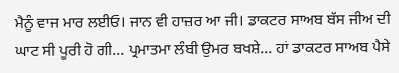ਮੈਨੂੰ ਵਾਜ ਮਾਰ ਲਈਓ। ਜਾਨ ਵੀ ਹਾਜ਼ਰ ਆ ਜੀ। ਡਾਕਟਰ ਸਾਅਬ ਬੱਸ ਜੀਅ ਦੀ ਘਾਟ ਸੀ ਪੂਰੀ ਹੋ ਗੀ… ਪ੍ਰਮਾਤਮਾ ਲੰਬੀ ਉਮਰ ਬਖਸ਼ੇ… ਹਾਂ ਡਾਕਟਰ ਸਾਅਬ ਪੈਸੇ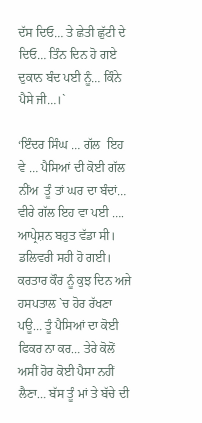ਦੱਸ ਦਿਓ… ਤੇ ਛੇਤੀ ਛੁੱਟੀ ਦੇ ਦਿਓ… ਤਿੰਨ ਦਿਨ ਹੋ ਗਏ ਦੁਕਾਨ ਬੰਦ ਪਈ ਨੂੰ… ਕਿੰਨੇ ਪੈਸੇ ਜੀ…।`

‘ਇੰਦਰ ਸਿੰਘ … ਗੱਲ  ਇਹ ਵੇ … ਪੈਸਿਆਂ ਦੀ ਕੋਈ ਗੱਲ ਨੀਂਅ  ਤੂੰ ਤਾਂ ਘਰ ਦਾ ਬੰਦਾਂ… ਵੀਰੇ ਗੱਲ ਇਹ ਵਾ ਪਈ …. ਆਪ੍ਰੇਸ਼ਨ ਬਹੁਤ ਵੱਡਾ ਸੀ। ਡਲਿਵਰੀ ਸਹੀ ਹੋ ਗਈ। ਕਰਤਾਰ ਕੌਰ ਨੂੰ ਕੁਝ ਦਿਨ ਅਜੇ ਹਸਪਤਾਲ `ਚ ਹੋਰ ਰੱਖਣਾ ਪਊ… ਤੂੰ ਪੈਸਿਆਂ ਦਾ ਕੋਈ ਫਿਕਰ ਨਾ ਕਰ… ਤੇਰੇ ਕੋਲੋਂ ਅਸੀਂ ਹੋਰ ਕੋਈ ਪੈਸਾ ਨਹੀਂ ਲੈਣਾ… ਬੱਸ ਤੂੰ ਮਾਂ ਤੇ ਬੱਚੇ ਦੀ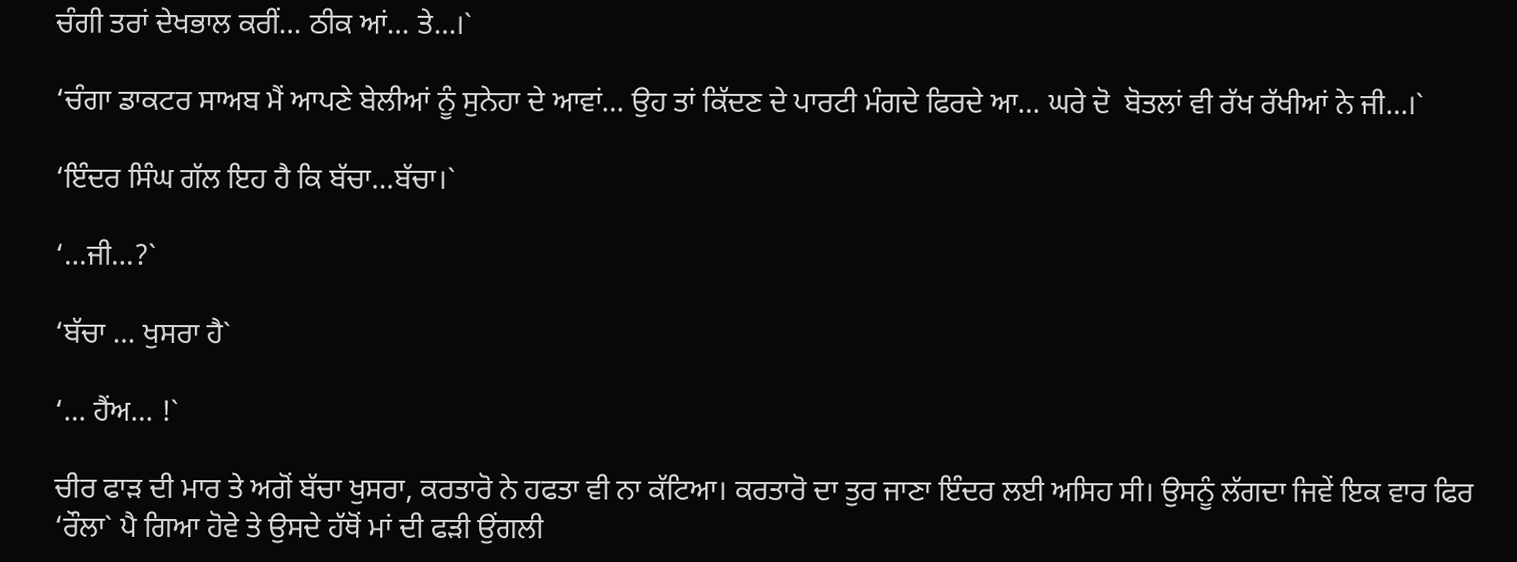ਚੰਗੀ ਤਰਾਂ ਦੇਖਭਾਲ ਕਰੀਂ… ਠੀਕ ਆਂ… ਤੇ…।`

‘ਚੰਗਾ ਡਾਕਟਰ ਸਾਅਬ ਮੈਂ ਆਪਣੇ ਬੇਲੀਆਂ ਨੂੰ ਸੁਨੇਹਾ ਦੇ ਆਵਾਂ… ਉਹ ਤਾਂ ਕਿੱਦਣ ਦੇ ਪਾਰਟੀ ਮੰਗਦੇ ਫਿਰਦੇ ਆ… ਘਰੇ ਦੋ  ਬੋਤਲਾਂ ਵੀ ਰੱਖ ਰੱਖੀਆਂ ਨੇ ਜੀ…।`

‘ਇੰਦਰ ਸਿੰਘ ਗੱਲ ਇਹ ਹੈ ਕਿ ਬੱਚਾ…ਬੱਚਾ।`

‘…ਜੀ…?`

‘ਬੱਚਾ … ਖੁਸਰਾ ਹੈ`

‘… ਹੈਂਅ… !`

ਚੀਰ ਫਾੜ ਦੀ ਮਾਰ ਤੇ ਅਗੋਂ ਬੱਚਾ ਖੁਸਰਾ, ਕਰਤਾਰੋ ਨੇ ਹਫਤਾ ਵੀ ਨਾ ਕੱਟਿਆ। ਕਰਤਾਰੋ ਦਾ ਤੁਰ ਜਾਣਾ ਇੰਦਰ ਲਈ ਅਸਿਹ ਸੀ। ਉਸਨੂੰ ਲੱਗਦਾ ਜਿਵੇਂ ਇਕ ਵਾਰ ਫਿਰ ‘ਰੌਲਾ` ਪੈ ਗਿਆ ਹੋਵੇ ਤੇ ਉਸਦੇ ਹੱਥੋਂ ਮਾਂ ਦੀ ਫੜੀ ਉਂਗਲੀ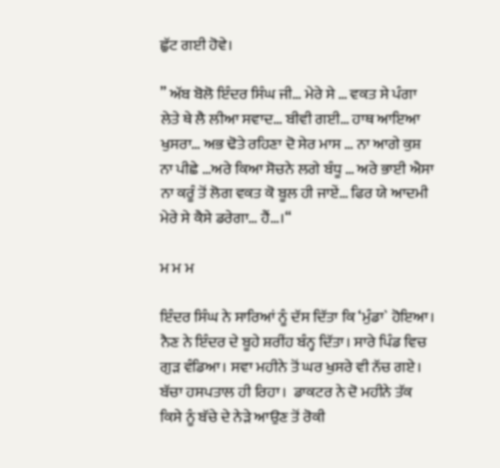ਛੁੱਟ ਗਈ ਹੋਵੇ।

” ਅੱਬ ਬੋਲੋ ਇੰਦਰ ਸਿੰਘ ਜੀ… ਮੇਰੇ ਸੇ … ਵਕਤ ਸੇ ਪੰਗਾ ਲੇਤੇ ਥੇ ਲੈ ਲੀਆ ਸਵਾਦ… ਬੀਵੀ ਗਈ… ਹਾਥ ਆਇਆ ਖੁਸਰਾ… ਅਭ ਢੋਤੇ ਰਹਿਣਾ ਦੋ ਸੇਰ ਮਾਸ … ਨਾ ਆਗੇ ਕੁਸ਼ ਨਾ ਪੀਛੇ …ਅਰੇ ਕਿਆ ਸੋਚਨੇ ਲਗੇ ਬੰਧੂ … ਅਰੇ ਭਾਈ ਐਸਾ ਨਾ ਕਰੂੰ ਤੋਂ ਲੋਗ ਵਕਤ ਕੋ ਬੂਲ ਹੀ ਜਾਏਂ… ਫਿਰ ਯੇ ਆਦਮੀ ਮੇਰੇ ਸੇ ਕੈਸੇ ਡਰੇਗਾ… ਹੈਂ…।“

ਮ ਮ ਮ

ਇੰਦਰ ਸਿੰਘ ਨੇ ਸਾਰਿਆਂ ਨੂੰ ਦੱਸ ਦਿੱਤਾ ਕਿ ‘ਮੁੰਡਾ` ਹੋਇਆ। ਨੈਣ ਨੇ ਇੰਦਰ ਦੇ ਬੂਹੇ ਸ਼ਰੀਂਹ ਬੰਨ੍ਹ ਦਿੱਤਾ। ਸਾਰੇ ਪਿੰਡ ਵਿਚ ਗੁੜ ਵੰਡਿਆ। ਸਵਾ ਮਹੀਨੇ ਤੋਂ ਘਰ ਖੁਸਰੇ ਵੀ ਨੱਚ ਗਏ। ਬੱਚਾ ਹਸਪਤਾਲ ਹੀ ਰਿਹਾ।  ਡਾਕਟਰ ਨੇ ਦੋ ਮਹੀਨੇ ਤੱਕ ਕਿਸੇ ਨੂੰ ਬੱਚੇ ਦੇ ਨੇੜੇ ਆਉਣ ਤੋਂ ਰੋਕੀ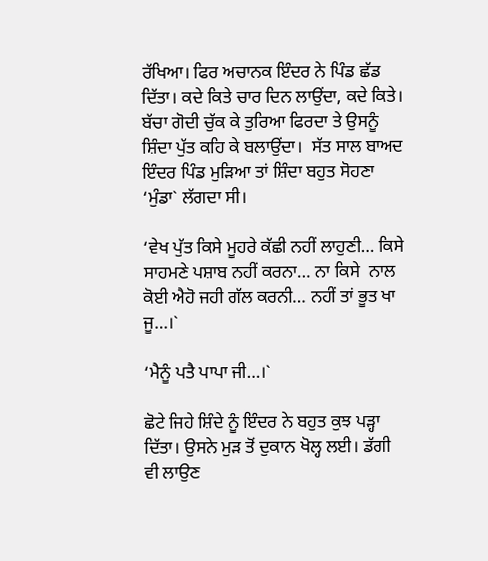ਰੱਖਿਆ। ਫਿਰ ਅਚਾਨਕ ਇੰਦਰ ਨੇ ਪਿੰਡ ਛੱਡ ਦਿੱਤਾ। ਕਦੇ ਕਿਤੇ ਚਾਰ ਦਿਨ ਲਾਉਂਦਾ, ਕਦੇ ਕਿਤੇ। ਬੱਚਾ ਗੋਦੀ ਚੁੱਕ ਕੇ ਤੁਰਿਆ ਫਿਰਦਾ ਤੇ ਉਸਨੂੰ ਸ਼ਿੰਦਾ ਪੁੱਤ ਕਹਿ ਕੇ ਬਲਾਉਂਦਾ।  ਸੱਤ ਸਾਲ ਬਾਅਦ ਇੰਦਰ ਪਿੰਡ ਮੁੜਿਆ ਤਾਂ ਸ਼ਿੰਦਾ ਬਹੁਤ ਸੋਹਣਾ ‘ਮੁੰਡਾ` ਲੱਗਦਾ ਸੀ।

‘ਵੇਖ ਪੁੱਤ ਕਿਸੇ ਮੂਹਰੇ ਕੱਛੀ ਨਹੀਂ ਲਾਹੁਣੀ… ਕਿਸੇ ਸਾਹਮਣੇ ਪਸ਼ਾਬ ਨਹੀਂ ਕਰਨਾ… ਨਾ ਕਿਸੇ  ਨਾਲ ਕੋਈ ਐਹੋ ਜਹੀ ਗੱਲ ਕਰਨੀ… ਨਹੀਂ ਤਾਂ ਭੂਤ ਖਾ ਜੂ…।`

‘ਮੈਨੂੰ ਪਤੈ ਪਾਪਾ ਜੀ…।`

ਛੋਟੇ ਜਿਹੇ ਸ਼ਿੰਦੇ ਨੂੰ ਇੰਦਰ ਨੇ ਬਹੁਤ ਕੁਝ ਪੜ੍ਹਾ ਦਿੱਤਾ। ਉਸਨੇ ਮੁੜ ਤੋਂ ਦੁਕਾਨ ਖੋਲ੍ਹ ਲਈ। ਡੱਗੀ ਵੀ ਲਾਉਣ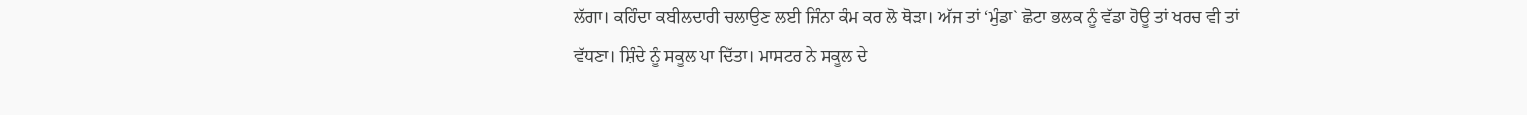ਲੱਗਾ। ਕਹਿੰਦਾ ਕਬੀਲਦਾਰੀ ਚਲਾਉਣ ਲਈ ਜਿੰਨਾ ਕੰਮ ਕਰ ਲੋ ਥੋੜਾ। ਅੱਜ ਤਾਂ ‘ਮੁੰਡਾ` ਛੋਟਾ ਭਲਕ ਨੂੰ ਵੱਡਾ ਹੋਊ ਤਾਂ ਖਰਚ ਵੀ ਤਾਂ ਵੱਧਣਾ। ਸ਼ਿੰਦੇ ਨੂੰ ਸਕੂਲ ਪਾ ਦਿੱਤਾ। ਮਾਸਟਰ ਨੇ ਸਕੂਲ ਦੇ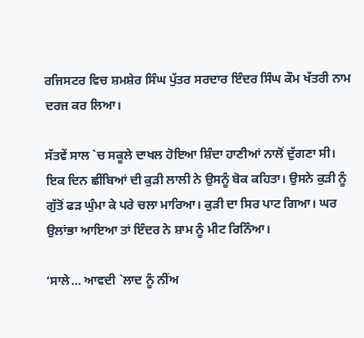ਰਜਿਸਟਰ ਵਿਚ ਸ਼ਮਸ਼ੇਰ ਸਿੰਘ ਪੁੱਤਰ ਸਰਦਾਰ ਇੰਦਰ ਸਿੰਘ ਕੌਮ ਖੱਤਰੀ ਨਾਮ ਦਰਜ ਕਰ ਲਿਆ।

ਸੱਤਵੇਂ ਸਾਲ `ਚ ਸਕੂਲੇ ਦਾਖਲ ਹੋਇਆ ਸ਼ਿੰਦਾ ਹਾਣੀਆਂ ਨਾਲੋਂ ਦੁੱਗਣਾ ਸੀ। ਇਕ ਦਿਨ ਛੀਂਬਿਆਂ ਦੀ ਕੁੜੀ ਲਾਲੀ ਨੇ ਉਸਨੂੰ ਬੋਕ ਕਹਿਤਾ। ਉਸਨੇ ਕੁੜੀ ਨੂੰ ਗੁੱਤੋਂ ਫੜ ਘੁੰਮਾ ਕੇ ਪਰੇ ਚਲਾ ਮਾਰਿਆ। ਕੁੜੀ ਦਾ ਸਿਰ ਪਾਟ ਗਿਆ। ਘਰ ਉਲਾਂਭਾ ਆਇਆ ਤਾਂ ਇੰਦਰ ਨੇ ਸ਼ਾਮ ਨੂੰ ਮੀਟ ਰਿਨਿੰਆ।

‘ਸਾਲੇ… ਆਵਦੀ `ਲਾਦ ਨੂੰ ਨੀਂਅ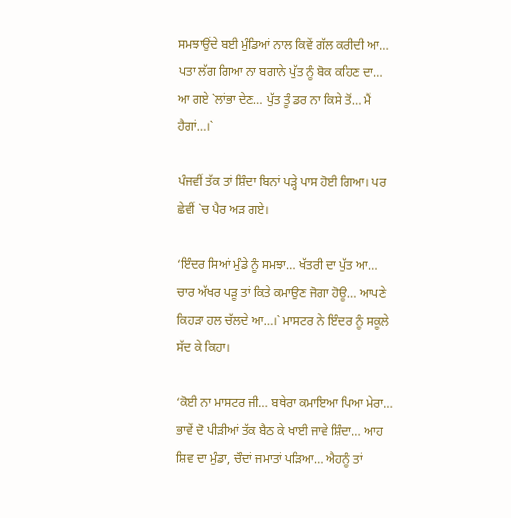ਸਮਝਾਉਂਦੇ ਬਈ ਮੁੰਡਿਆਂ ਨਾਲ ਕਿਵੇਂ ਗੱਲ ਕਰੀਦੀ ਆ… ਪਤਾ ਲੱਗ ਗਿਆ ਨਾ ਬਗਾਨੇ ਪੁੱਤ ਨੂੰ ਬੋਕ ਕਹਿਣ ਦਾ… ਆ ਗਏ `ਲਾਂਭਾ ਦੇਣ… ਪੁੱਤ ਤੂੰ ਡਰ ਨਾ ਕਿਸੇ ਤੋਂ… ਮੈਂ ਹੈਗਾਂ…।`

ਪੰਜਵੀਂ ਤੱਕ ਤਾਂ ਸ਼ਿੰਦਾ ਬਿਨਾਂ ਪੜ੍ਹੇ ਪਾਸ ਹੋਈ ਗਿਆ। ਪਰ ਛੇਵੀਂ `ਚ ਪੈਰ ਅੜ ਗਏ।

‘ਇੰਦਰ ਸਿਆਂ ਮੁੰਡੇ ਨੂੰ ਸਮਝਾ… ਖੱਤਰੀ ਦਾ ਪੁੱਤ ਆ… ਚਾਰ ਅੱਖਰ ਪੜੂ ਤਾਂ ਕਿਤੇ ਕਮਾਉਣ ਜੋਗਾ ਹੋਊ… ਆਪਣੇ ਕਿਹੜਾ ਹਲ ਚੱਲਦੇ ਆ…।` ਮਾਸਟਰ ਨੇ ਇੰਦਰ ਨੂੰ ਸਕੂਲੇ ਸੱਦ ਕੇ ਕਿਹਾ।

‘ਕੋਈ ਨਾ ਮਾਸਟਰ ਜੀ… ਬਥੇਰਾ ਕਮਾਇਆ ਪਿਆ ਮੇਰਾ… ਭਾਵੇਂ ਦੋ ਪੀੜੀਆਂ ਤੱਕ ਬੈਠ ਕੇ ਖਾਈ ਜਾਵੇ ਸ਼ਿੰਦਾ… ਆਹ ਸ਼ਿਵ ਦਾ ਮੁੰਡਾ, ਚੌਦਾਂ ਜਮਾਤਾਂ ਪੜਿਆ… ਐਹਨੂੰ ਤਾਂ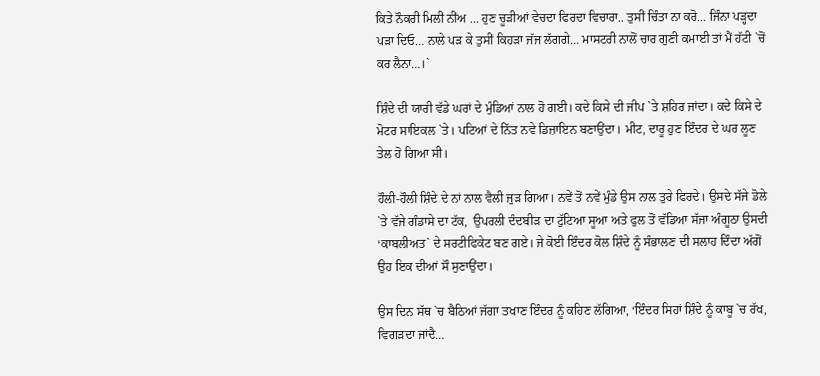ਕਿਤੇ ਨੌਕਰੀ ਮਿਲੀ ਨੀਂਅ … ਹੁਣ ਚੂੜੀਆਂ ਵੇਚਦਾ ਫਿਰਦਾ ਵਿਚਾਰਾ.. ਤੁਸੀਂ ਚਿੰਤਾ ਨਾ ਕਰੋ… ਜਿੰਨਾ ਪੜ੍ਹਦਾ ਪੜਾ ਦਿਓ… ਨਾਲੇ ਪੜ ਕੇ ਤੁਸੀਂ ਕਿਹੜਾ ਜੱਜ ਲੱਗਗੇ… ਮਾਸਟਰੀ ਨਾਲੋਂ ਚਾਰ ਗੁਣੀ ਕਮਾਈ ਤਾਂ ਮੈਂ ਹੱਟੀ `ਚੋਂ ਕਰ ਲੈਨਾ…।`

ਸ਼ਿੰਦੇ ਦੀ ਯਾਰੀ ਵੱਡੇ ਘਰਾਂ ਦੇ ਮੁੰਡਿਆਂ ਨਾਲ ਹੋ ਗਈ। ਕਦੇ ਕਿਸੇ ਦੀ ਜੀਪ `ਤੇ ਸ਼ਹਿਰ ਜਾਂਦਾ। ਕਦੇ ਕਿਸੇ ਦੇ ਮੋਟਰ ਸਾਇਕਲ `ਤੇ। ਪਟਿਆਂ ਦੇ ਨਿੱਤ ਨਵੇ ਡਿਜ਼ਾਇਨ ਬਣਾਉਂਦਾ। ਮੀਟ, ਦਾਰੂ ਹੁਣ ਇੰਦਰ ਦੇ ਘਰ ਲੂਣ ਤੇਲ ਹੋ ਗਿਆ ਸੀ।

ਹੌਲੀ-ਹੌਲੀ ਸ਼ਿੰਦੇ ਦੇ ਨਾਂ ਨਾਲ ਵੈਲੀ ਜੁੜ ਗਿਆ। ਨਵੇਂ ਤੋਂ ਨਵੇਂ ਮੁੰਡੇ ਉਸ ਨਾਲ ਤੁਰੇ ਫਿਰਦੇ। ਉਸਦੇ ਸੱਜੇ ਡੋਲੇ `ਤੇ ਵੱਜੇ ਗੰਡਾਸੇ ਦਾ ਟੱਕ,  ਉਪਰਲੀ ਦੰਦਬੀੜ ਦਾ ਟੁੱਟਿਆ ਸੂਆ ਅਤੇ ਫੁਲ ਤੋਂ ਵੱਡਿਆ ਸੱਜਾ ਅੰਗੂਠਾ ਉਸਦੀ ‘ਕਾਬਲੀਅਤ` ਦੇ ਸਰਟੀਫਿਕੇਟ ਬਣ ਗਏ। ਜੇ ਕੋਈ ਇੰਦਰ ਕੋਲ ਸ਼ਿੰਦੇ ਨੂੰ ਸੰਭਾਲਣ ਦੀ ਸਲਾਹ ਦਿੰਦਾ ਅੱਗੋਂ ਉਹ ਇਕ ਦੀਆਂ ਸੌ ਸੁਣਾਉਂਦਾ।

ਉਸ ਦਿਨ ਸੱਥ `ਚ ਬੈਠਿਆਂ ਜੱਗਾ ਤਖਾਣ ਇੰਦਰ ਨੂੰ ਕਹਿਣ ਲੱਗਿਆ, ‘ਇੰਦਰ ਸਿਹਾਂ ਸ਼ਿੰਦੇ ਨੂੰ ਕਾਬੂ `ਚ ਰੱਖ, ਵਿਗੜਦਾ ਜਾਂਦੈ…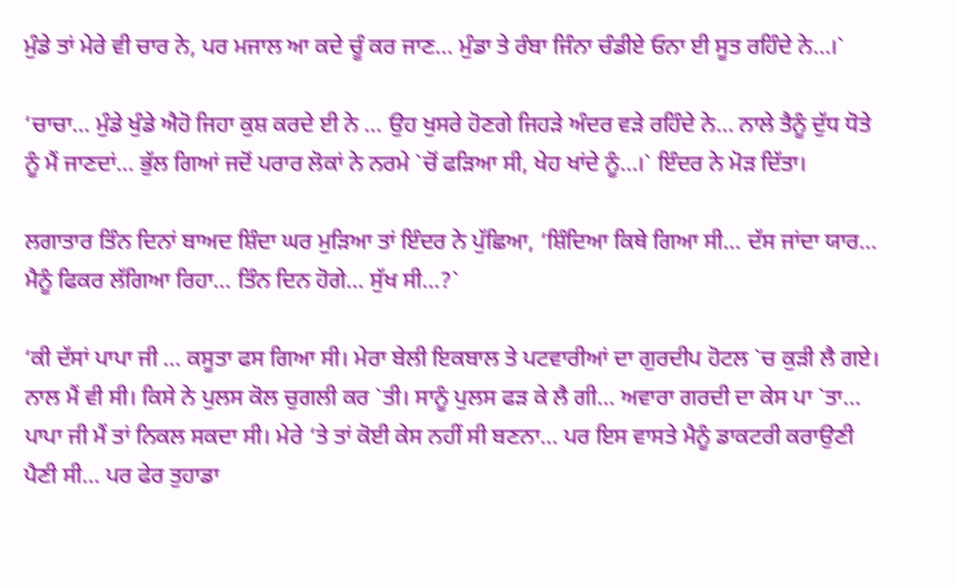ਮੁੰਡੇ ਤਾਂ ਮੇਰੇ ਵੀ ਚਾਰ ਨੇ, ਪਰ ਮਜਾਲ ਆ ਕਦੇ ਚੂੰ ਕਰ ਜਾਣ… ਮੁੰਡਾ ਤੇ ਰੰਬਾ ਜਿੰਨਾ ਚੰਡੀਏ ਓਨਾ ਈ ਸੂਤ ਰਹਿੰਦੇ ਨੇ…।`

‘ਚਾਚਾ… ਮੁੰਡੇ ਖੁੰਡੇ ਐਹੋ ਜਿਹਾ ਕੁਸ਼ ਕਰਦੇ ਈ ਨੇ … ਉਹ ਖੁਸਰੇ ਹੋਣਗੇ ਜਿਹੜੇ ਅੰਦਰ ਵੜੇ ਰਹਿੰਦੇ ਨੇ… ਨਾਲੇ ਤੈਨੂੰ ਦੁੱਧ ਧੋਤੇ ਨੂੰ ਮੈਂ ਜਾਣਦਾਂ… ਭੁੱਲ ਗਿਆਂ ਜਦੋਂ ਪਰਾਰ ਲੋਕਾਂ ਨੇ ਨਰਮੇ `ਚੋਂ ਫੜਿਆ ਸੀ, ਖੇਹ ਖਾਂਦੇ ਨੂੰ…।` ਇੰਦਰ ਨੇ ਮੋੜ ਦਿੱਤਾ।

ਲਗਾਤਾਰ ਤਿੰਨ ਦਿਨਾਂ ਬਾਅਦ ਸ਼ਿੰਦਾ ਘਰ ਮੁੜਿਆ ਤਾਂ ਇੰਦਰ ਨੇ ਪੁੱਛਿਆ, ‘ਸ਼ਿੰਦਿਆ ਕਿਥੇ ਗਿਆ ਸੀ… ਦੱਸ ਜਾਂਦਾ ਯਾਰ… ਮੈਨੂੰ ਫਿਕਰ ਲੱਗਿਆ ਰਿਹਾ… ਤਿੰਨ ਦਿਨ ਹੋਗੇ… ਸੁੱਖ ਸੀ…?`

‘ਕੀ ਦੱਸਾਂ ਪਾਪਾ ਜੀ … ਕਸੂਤਾ ਫਸ ਗਿਆ ਸੀ। ਮੇਰਾ ਬੇਲੀ ਇਕਬਾਲ ਤੇ ਪਟਵਾਰੀਆਂ ਦਾ ਗੁਰਦੀਪ ਹੋਟਲ `ਚ ਕੁੜੀ ਲੈ ਗਏ। ਨਾਲ ਮੈਂ ਵੀ ਸੀ। ਕਿਸੇ ਨੇ ਪੁਲਸ ਕੋਲ ਚੁਗਲੀ ਕਰ `ਤੀ। ਸਾਨੂੰ ਪੁਲਸ ਫੜ ਕੇ ਲੈ ਗੀ… ਅਵਾਰਾ ਗਰਦੀ ਦਾ ਕੇਸ ਪਾ `ਤਾ… ਪਾਪਾ ਜੀ ਮੈਂ ਤਾਂ ਨਿਕਲ ਸਕਦਾ ਸੀ। ਮੇਰੇ ‘ਤੇ ਤਾਂ ਕੋਈ ਕੇਸ ਨਹੀਂ ਸੀ ਬਣਨਾ… ਪਰ ਇਸ ਵਾਸਤੇ ਮੈਨੂੰ ਡਾਕਟਰੀ ਕਰਾਉਣੀ ਪੈਣੀ ਸੀ… ਪਰ ਫੇਰ ਤੁਹਾਡਾ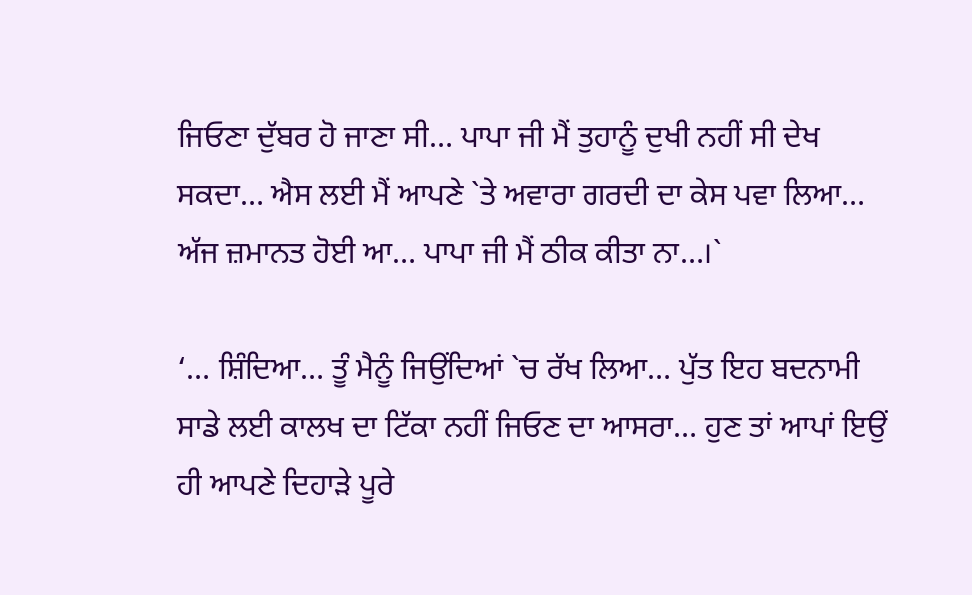ਜਿਓਣਾ ਦੁੱਬਰ ਹੋ ਜਾਣਾ ਸੀ… ਪਾਪਾ ਜੀ ਮੈਂ ਤੁਹਾਨੂੰ ਦੁਖੀ ਨਹੀਂ ਸੀ ਦੇਖ ਸਕਦਾ… ਐਸ ਲਈ ਮੈਂ ਆਪਣੇ `ਤੇ ਅਵਾਰਾ ਗਰਦੀ ਦਾ ਕੇਸ ਪਵਾ ਲਿਆ… ਅੱਜ ਜ਼ਮਾਨਤ ਹੋਈ ਆ… ਪਾਪਾ ਜੀ ਮੈਂ ਠੀਕ ਕੀਤਾ ਨਾ…।`

‘… ਸ਼ਿੰਦਿਆ… ਤੂੰ ਮੈਨੂੰ ਜਿਉਂਦਿਆਂ `ਚ ਰੱਖ ਲਿਆ… ਪੁੱਤ ਇਹ ਬਦਨਾਮੀ ਸਾਡੇ ਲਈ ਕਾਲਖ ਦਾ ਟਿੱਕਾ ਨਹੀਂ ਜਿਓਣ ਦਾ ਆਸਰਾ… ਹੁਣ ਤਾਂ ਆਪਾਂ ਇਉਂ ਹੀ ਆਪਣੇ ਦਿਹਾੜੇ ਪੂਰੇ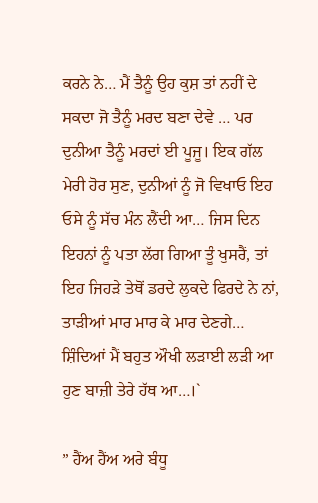ਕਰਨੇ ਨੇ… ਮੈਂ ਤੈਨੂੰ ਉਹ ਕੁਸ਼ ਤਾਂ ਨਹੀਂ ਦੇ ਸਕਦਾ ਜੋ ਤੈਨੂੰ ਮਰਦ ਬਣਾ ਦੇਵੇ … ਪਰ ਦੁਨੀਆ ਤੈਨੂੰ ਮਰਦਾਂ ਈ ਪੂਜੂ। ਇਕ ਗੱਲ ਮੇਰੀ ਹੋਰ ਸੁਣ, ਦੁਨੀਆਂ ਨੂੰ ਜੋ ਵਿਖਾਓ ਇਹ ਓਸੇ ਨੂੰ ਸੱਚ ਮੰਨ ਲੈਂਦੀ ਆ… ਜਿਸ ਦਿਨ ਇਹਨਾਂ ਨੂੰ ਪਤਾ ਲੱਗ ਗਿਆ ਤੂੰ ਖੁਸਰੈਂ, ਤਾਂ ਇਹ ਜਿਹੜੇ ਤੇਥੋਂ ਡਰਦੇ ਲੁਕਦੇ ਫਿਰਦੇ ਨੇ ਨਾਂ, ਤਾੜੀਆਂ ਮਾਰ ਮਾਰ ਕੇ ਮਾਰ ਦੇਣਗੇ… ਸ਼ਿੰਦਿਆਂ ਮੈਂ ਬਹੁਤ ਔਖੀ ਲੜਾਈ ਲੜੀ ਆ ਹੁਣ ਬਾਜ਼ੀ ਤੇਰੇ ਹੱਥ ਆ…।`

” ਹੈਂਅ ਹੈਂਅ ਅਰੇ ਬੰਧੂ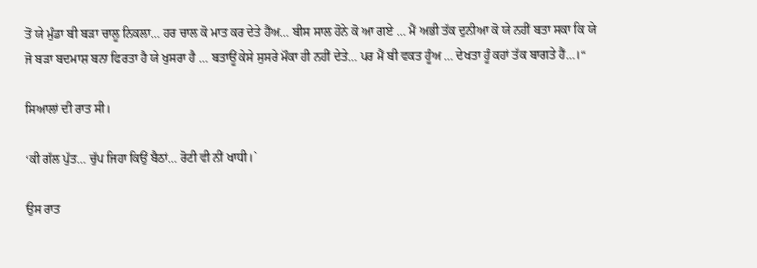ਤੋਂ ਯੇ ਮੁੰਡਾ ਬੀ ਬੜਾ ਚਾਲੂ ਨਿਕਲਾ… ਹਰ ਚਾਲ ਕੋ ਮਾਤ ਕਰ ਦੇਤੇ ਹੈਂਅ… ਬੀਸ ਸਾਲ ਹੋਨੇ ਕੋ ਆ ਗਏ … ਮੈਂ ਅਭੀ ਤੱਕ ਦੁਨੀਆ ਕੋ ਯੇ ਨਹੀਂ ਬਤਾ ਸਕਾ ਕਿ ਯੇ ਜੋ ਬੜਾ ਬਦਮਾਸ਼ ਬਨਾ ਫਿਰਤਾ ਹੈ ਯੇ ਖੁਸਰਾ ਹੈ … ਬਤਾਊਂ ਕੇਸੇ ਸੁਸਰੇ ਮੌਕਾ ਹੀ ਨਹੀਂ ਦੇਤੇ… ਪਰ ਮੈਂ ਬੀ ਵਕਤ ਹੂੰਅ … ਦੇਖਤਾ ਹੂੰ ਕਹਾਂ ਤੱਕ ਬਾਗਤੇ ਹੈਂ…।“

ਸਿਆਲਾਂ ਦੀ ਰਾਤ ਸੀ।

‘ਕੀ ਗੱਲ ਪੁੱਤ… ਚੁੱਪ ਜਿਹਾ ਕਿਉਂ ਬੈਠਾਂ… ਰੋਟੀ ਵੀ ਨੀਂ ਖਾਧੀ।`

ਉਸ ਰਾਤ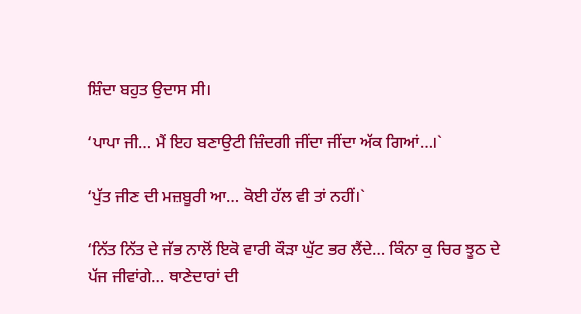ਸ਼ਿੰਦਾ ਬਹੁਤ ਉਦਾਸ ਸੀ।

‘ਪਾਪਾ ਜੀ… ਮੈਂ ਇਹ ਬਣਾਉਟੀ ਜ਼ਿੰਦਗੀ ਜੀਂਦਾ ਜੀਂਦਾ ਅੱਕ ਗਿਆਂ…।`

‘ਪੁੱਤ ਜੀਣ ਦੀ ਮਜ਼ਬੂਰੀ ਆ… ਕੋਈ ਹੱਲ ਵੀ ਤਾਂ ਨਹੀਂ।`

‘ਨਿੱਤ ਨਿੱਤ ਦੇ ਜੱਭ ਨਾਲੋਂ ਇਕੋ ਵਾਰੀ ਕੌੜਾ ਘੁੱਟ ਭਰ ਲੈਂਦੇ… ਕਿੰਨਾ ਕੁ ਚਿਰ ਝੂਠ ਦੇ ਪੱਜ ਜੀਵਾਂਗੇ… ਥਾਣੇਦਾਰਾਂ ਦੀ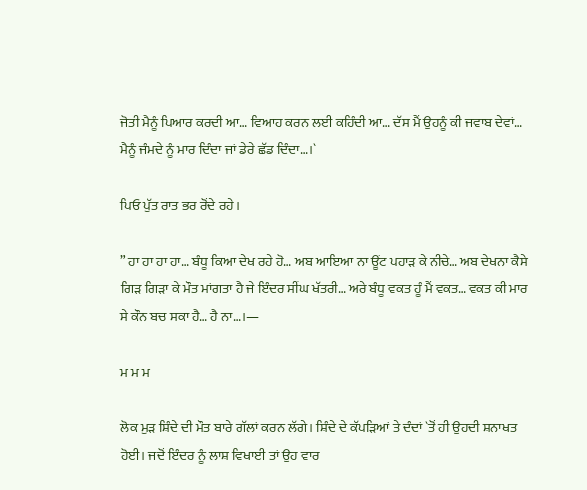ਜੋਤੀ ਮੈਨੂੰ ਪਿਆਰ ਕਰਦੀ ਆ… ਵਿਆਹ ਕਰਨ ਲਈ ਕਹਿੰਦੀ ਆ… ਦੱਸ ਮੈਂ ਉਹਨੂੰ ਕੀ ਜਵਾਬ ਦੇਵਾਂ… ਮੈਨੂੰ ਜੰਮਦੇ ਨੂੰ ਮਾਰ ਦਿੰਦਾ ਜਾਂ ਡੇਰੇ ਛੱਡ ਦਿੰਦਾ…।`

ਪਿਓ ਪੁੱਤ ਰਾਤ ਭਰ ਰੋਂਦੇ ਰਹੇ।

” ਹਾ ਹਾ ਹਾ ਹਾ… ਬੰਧੂ ਕਿਆ ਦੇਖ ਰਹੇ ਹੋ… ਅਬ ਆਇਆ ਨਾ ਊਂਟ ਪਹਾੜ ਕੇ ਨੀਚੇ… ਅਬ ਦੇਖਨਾ ਕੈਸੇ ਗਿੜ ਗਿੜਾ ਕੇ ਮੌਤ ਮਾਂਗਤਾ ਹੈ ਜੇ ਇੰਦਰ ਸੀਂਘ ਖੱਤਰੀ… ਅਰੇ ਬੰਧੂ ਵਕਤ ਹੂੰ ਮੈਂ ਵਕਤ… ਵਕਤ ਕੀ ਮਾਰ ਸੇ ਕੌਨ ਬਚ ਸਕਾ ਹੈ… ਹੈ ਨਾ…।—

ਮ ਮ ਮ

ਲੋਕ ਮੁੜ ਸ਼ਿੰਦੇ ਦੀ ਮੌਤ ਬਾਰੇ ਗੱਲਾਂ ਕਰਨ ਲੱਗੇ। ਸ਼ਿੰਦੇ ਦੇ ਕੱਪੜਿਆਂ ਤੇ ਦੰਦਾਂ `ਤੋਂ ਹੀ ਉਹਦੀ ਸ਼ਨਾਖਤ ਹੋਈ। ਜਦੋਂ ਇੰਦਰ ਨੂੰ ਲਾਸ਼ ਵਿਖਾਈ ਤਾਂ ਉਹ ਵਾਰ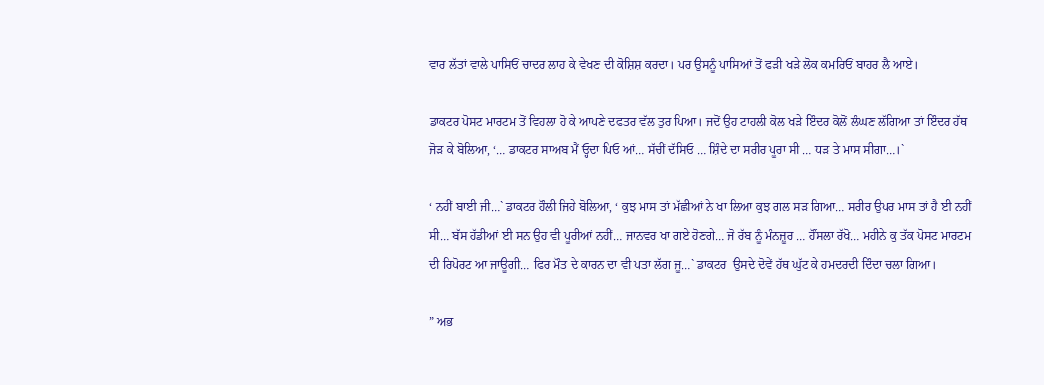ਵਾਰ ਲੱਤਾਂ ਵਾਲੇ ਪਾਸਿਓਂ ਚਾਦਰ ਲਾਹ ਕੇ ਵੇਖਣ ਦੀ ਕੋਸ਼ਿਸ਼ ਕਰਦਾ। ਪਰ ਉਸਨੂੰ ਪਾਸਿਆਂ ਤੋਂ ਫੜੀ ਖੜੇ ਲੋਕ ਕਮਰਿਓਂ ਬਾਹਰ ਲੈ ਆਏ।

ਡਾਕਟਰ ਪੋਸਟ ਮਾਰਟਮ ਤੋਂ ਵਿਹਲਾ ਹੋ ਕੇ ਆਪਣੇ ਦਫਤਰ ਵੱਲ ਤੁਰ ਪਿਆ। ਜਦੋਂ ਉਹ ਟਾਹਲੀ ਕੋਲ ਖੜੇ ਇੰਦਰ ਕੋਲੋਂ ਲੰਘਣ ਲੱਗਿਆ ਤਾਂ ਇੰਦਰ ਹੱਥ ਜੋੜ ਕੇ ਬੋਲਿਆ, ‘… ਡਾਕਟਰ ਸਾਅਬ ਮੈਂ ਓ੍ਹਦਾ ਪਿਓ ਆਂ… ਸੱਚੀਂ ਦੱਸਿਓ … ਸ਼ਿੰਦੇ ਦਾ ਸਰੀਰ ਪੂਰਾ ਸੀ … ਧੜ ਤੇ ਮਾਸ ਸੀਗਾ…।`

‘ ਨਹੀਂ ਬਾਈ ਜੀ…` ਡਾਕਟਰ ਹੌਲੀ ਜਿਹੇ ਬੋਲਿਆ, ‘ ਕੁਝ ਮਾਸ ਤਾਂ ਮੱਛੀਆਂ ਨੇ ਖਾ ਲਿਆ ਕੁਝ ਗਲ ਸੜ ਗਿਆ… ਸਰੀਰ ਉਪਰ ਮਾਸ ਤਾਂ ਹੈ ਈ ਨਹੀਂ ਸੀ… ਬੱਸ ਹੱਡੀਆਂ ਈ ਸਨ ਉਹ ਵੀ ਪੂਰੀਆਂ ਨਹੀਂ… ਜਾਨਵਰ ਖਾ ਗਏ ਹੋਣਗੇ… ਜੋ ਰੱਬ ਨੂੰ ਮੰਨਜ਼ੂਰ … ਹੌਂਸਲਾ ਰੱਖੋ… ਮਹੀਨੇ ਕੁ ਤੱਕ ਪੋਸਟ ਮਾਰਟਮ ਦੀ ਰਿਪੋਰਟ ਆ ਜਾਊਗੀ… ਫਿਰ ਮੌਤ ਦੇ ਕਾਰਨ ਦਾ ਵੀ ਪਤਾ ਲੱਗ ਜੂ…` ਡਾਕਟਰ  ਉਸਦੇ ਦੋਵੇਂ ਹੱਥ ਘੁੱਟ ਕੇ ਹਮਦਰਦੀ ਦਿੰਦਾ ਚਲਾ ਗਿਆ।

” ਅਭ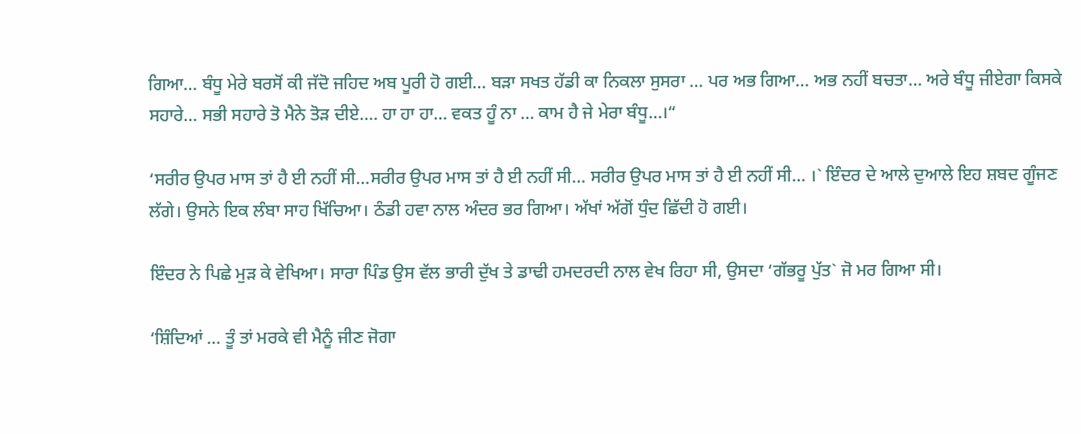ਗਿਆ… ਬੰਧੂ ਮੇਰੇ ਬਰਸੋਂ ਕੀ ਜੱਦੋ ਜਹਿਦ ਅਬ ਪੂਰੀ ਹੋ ਗਈ… ਬੜਾ ਸਖਤ ਹੱਡੀ ਕਾ ਨਿਕਲਾ ਸੁਸਰਾ … ਪਰ ਅਭ ਗਿਆ… ਅਭ ਨਹੀਂ ਬਚਤਾ… ਅਰੇ ਬੰਧੂ ਜੀਏਗਾ ਕਿਸਕੇ ਸਹਾਰੇ… ਸਭੀ ਸਹਾਰੇ ਤੋ ਮੈਨੇ ਤੋੜ ਦੀਏ…. ਹਾ ਹਾ ਹਾ… ਵਕਤ ਹੂੰ ਨਾ … ਕਾਮ ਹੈ ਜੇ ਮੇਰਾ ਬੰਧੂ…।“

‘ਸਰੀਰ ਉਪਰ ਮਾਸ ਤਾਂ ਹੈ ਈ ਨਹੀਂ ਸੀ…ਸਰੀਰ ਉਪਰ ਮਾਸ ਤਾਂ ਹੈ ਈ ਨਹੀਂ ਸੀ… ਸਰੀਰ ਉਪਰ ਮਾਸ ਤਾਂ ਹੈ ਈ ਨਹੀਂ ਸੀ… ।` ਇੰਦਰ ਦੇ ਆਲੇ ਦੁਆਲੇ ਇਹ ਸ਼ਬਦ ਗੂੰਜਣ ਲੱਗੇ। ਉਸਨੇ ਇਕ ਲੰਬਾ ਸਾਹ ਖਿੱਚਿਆ। ਠੰਡੀ ਹਵਾ ਨਾਲ ਅੰਦਰ ਭਰ ਗਿਆ। ਅੱਖਾਂ ਅੱਗੋਂ ਧੁੰਦ ਛਿੱਦੀ ਹੋ ਗਈ।

ਇੰਦਰ ਨੇ ਪਿਛੇ ਮੁੜ ਕੇ ਵੇਖਿਆ। ਸਾਰਾ ਪਿੰਡ ਉਸ ਵੱਲ ਭਾਰੀ ਦੁੱਖ ਤੇ ਡਾਢੀ ਹਮਦਰਦੀ ਨਾਲ ਵੇਖ ਰਿਹਾ ਸੀ, ਉਸਦਾ ‘ਗੱਭਰੂ ਪੁੱਤ` ਜੋ ਮਰ ਗਿਆ ਸੀ।

‘ਸ਼ਿੰਦਿਆਂ … ਤੂੰ ਤਾਂ ਮਰਕੇ ਵੀ ਮੈਨੂੰ ਜੀਣ ਜੋਗਾ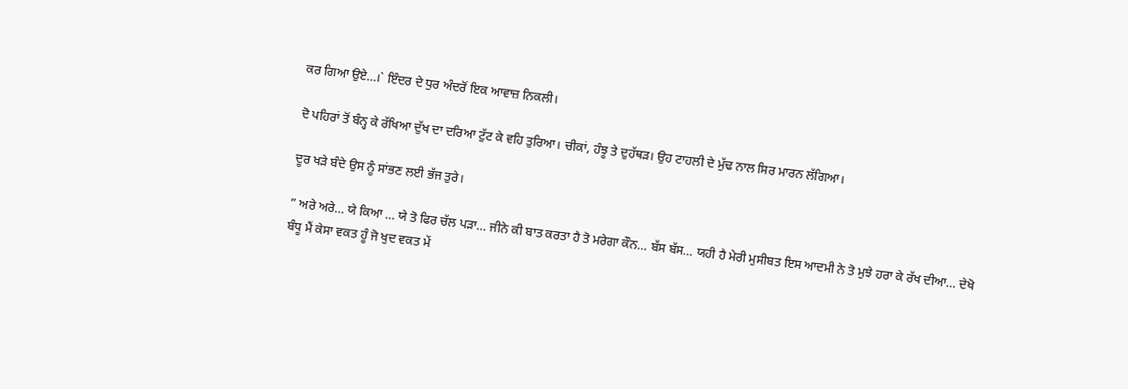ਕਰ ਗਿਆ ਉਏ…।` ਇੰਦਰ ਦੇ ਧੁਰ ਅੰਦਰੋਂ ਇਕ ਆਵਾਜ਼ ਨਿਕਲੀ।

ਦੋ ਪਹਿਰਾਂ ਤੋਂ ਬੰਨ੍ਹ ਕੇ ਰੱਖਿਆ ਦੁੱਖ ਦਾ ਦਰਿਆ ਟੁੱਟ ਕੇ ਵਹਿ ਤੁਰਿਆ। ਚੀਕਾਂ, ਹੰਝੂ ਤੇ ਦੁਹੱਥੜ। ਉਹ ਟਾਹਲੀ ਦੇ ਮੁੱਢ ਨਾਲ ਸਿਰ ਮਾਰਨ ਲੱਗਿਆ।

ਦੂਰ ਖੜੇ ਬੰਦੇ ਉਸ ਨੂੰ ਸਾਂਭਣ ਲਈ ਭੱਜ ਤੁਰੇ।

” ਅਰੇ ਅਰੇ… ਯੇ ਕਿਆ … ਯੇ ਤੋ ਫਿਰ ਚੱਲ ਪੜਾ… ਜੀਨੇ ਕੀ ਬਾਤ ਕਰਤਾ ਹੈ ਤੋ ਮਰੇਗਾ ਕੌਨ… ਬੱਸ ਬੱਸ… ਯਹੀ ਹੈ ਮੇਰੀ ਮੁਸੀਬਤ ਇਸ ਆਦਮੀ ਨੇ ਤੋ ਮੁਝੇ ਹਰਾ ਕੇ ਰੱਖ ਦੀਆ… ਦੇਖੋ ਬੰਧੂ ਮੈਂ ਕੇਸਾ ਵਕਤ ਹੂੰ ਜੋ ਖੁਦ ਵਕਤ ਮੇਂ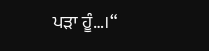ਪੜਾ ਹੂੰ…।“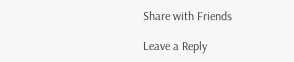Share with Friends

Leave a Reply